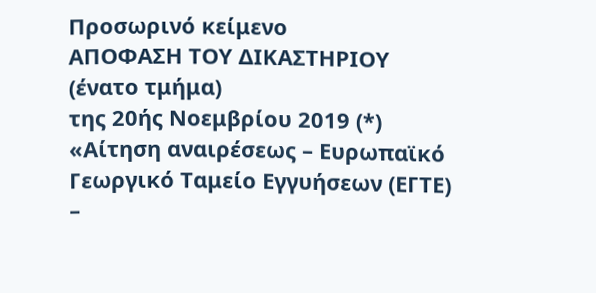Προσωρινό κείμενο
ΑΠΟΦΑΣΗ ΤΟΥ ΔΙΚΑΣΤΗΡΙΟΥ (ένατο τμήμα)
της 20ής Νοεμβρίου 2019 (*)
«Αίτηση αναιρέσεως – Ευρωπαϊκό Γεωργικό Ταμείο Εγγυήσεων (ΕΓΤΕ) –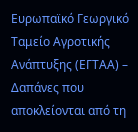Ευρωπαϊκό Γεωργικό Ταμείο Αγροτικής Ανάπτυξης (ΕΓΤΑΑ) – Δαπάνες που αποκλείονται από τη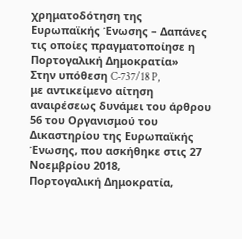χρηματοδότηση της Ευρωπαϊκής Ένωσης – Δαπάνες τις οποίες πραγματοποίησε η Πορτογαλική Δημοκρατία»
Στην υπόθεση C‑737/18 P,
με αντικείμενο αίτηση αναιρέσεως δυνάμει του άρθρου 56 του Οργανισμού του Δικαστηρίου της Ευρωπαϊκής Ένωσης, που ασκήθηκε στις 27 Νοεμβρίου 2018,
Πορτογαλική Δημοκρατία,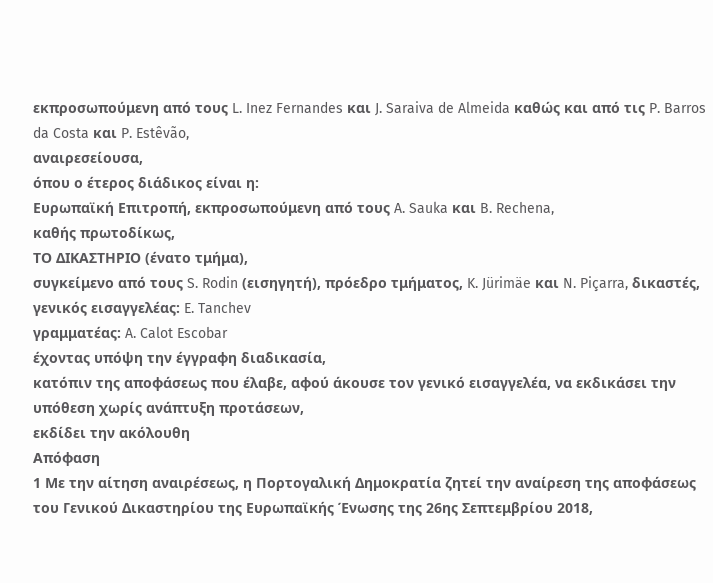εκπροσωπούμενη από τους L. Inez Fernandes και J. Saraiva de Almeida καθώς και από τις P. Barros da Costa και P. Estêvão,
αναιρεσείουσα,
όπου ο έτερος διάδικος είναι η:
Ευρωπαϊκή Επιτροπή, εκπροσωπούμενη από τους A. Sauka και B. Rechena,
καθής πρωτοδίκως,
ΤΟ ΔΙΚΑΣΤΗΡΙΟ (ένατο τμήμα),
συγκείμενο από τους S. Rodin (εισηγητή), πρόεδρο τμήματος, K. Jürimäe και N. Piçarra, δικαστές,
γενικός εισαγγελέας: E. Tanchev
γραμματέας: A. Calot Escobar
έχοντας υπόψη την έγγραφη διαδικασία,
κατόπιν της αποφάσεως που έλαβε, αφού άκουσε τον γενικό εισαγγελέα, να εκδικάσει την υπόθεση χωρίς ανάπτυξη προτάσεων,
εκδίδει την ακόλουθη
Απόφαση
1 Με την αίτηση αναιρέσεως, η Πορτογαλική Δημοκρατία ζητεί την αναίρεση της αποφάσεως του Γενικού Δικαστηρίου της Ευρωπαϊκής Ένωσης της 26ης Σεπτεμβρίου 2018,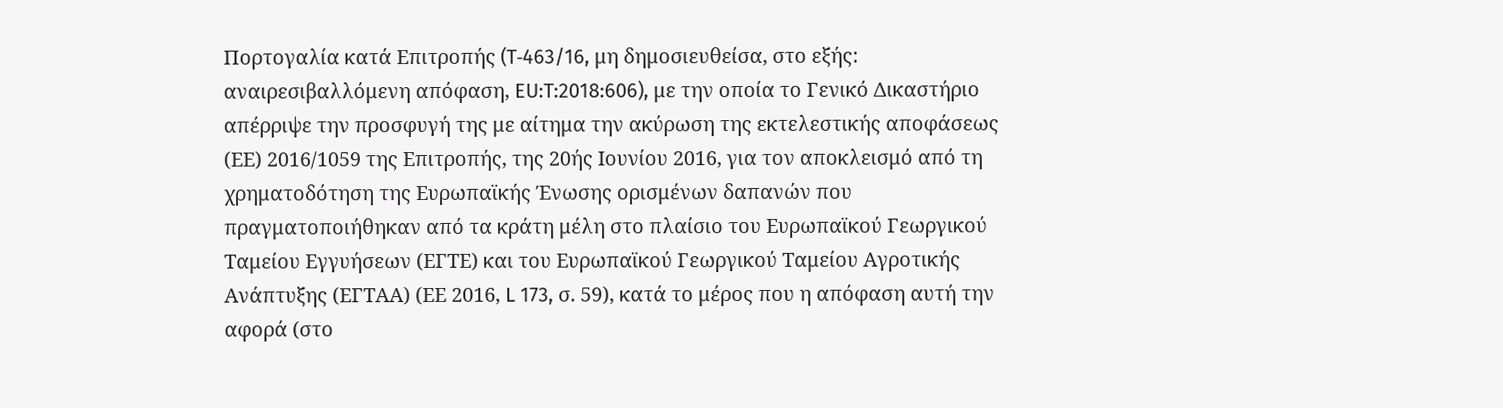Πορτογαλία κατά Επιτροπής (T‑463/16, μη δημοσιευθείσα, στο εξής: αναιρεσιβαλλόμενη απόφαση, EU:T:2018:606), με την οποία το Γενικό Δικαστήριο απέρριψε την προσφυγή της με αίτημα την ακύρωση της εκτελεστικής αποφάσεως (ΕΕ) 2016/1059 της Επιτροπής, της 20ής Ιουνίου 2016, για τον αποκλεισμό από τη χρηματοδότηση της Ευρωπαϊκής Ένωσης ορισμένων δαπανών που πραγματοποιήθηκαν από τα κράτη μέλη στο πλαίσιο του Ευρωπαϊκού Γεωργικού Ταμείου Εγγυήσεων (ΕΓΤΕ) και του Ευρωπαϊκού Γεωργικού Ταμείου Αγροτικής Ανάπτυξης (ΕΓΤΑΑ) (ΕΕ 2016, L 173, σ. 59), κατά το μέρος που η απόφαση αυτή την αφορά (στο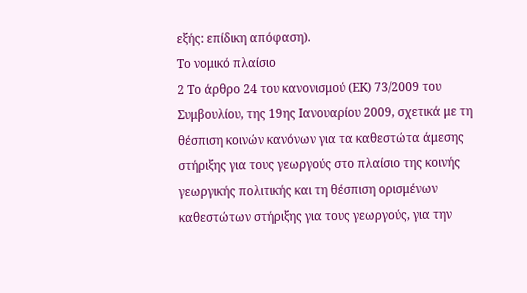εξής: επίδικη απόφαση).
Το νομικό πλαίσιο
2 Το άρθρο 24 του κανονισμού (EK) 73/2009 του Συμβουλίου, της 19ης Ιανουαρίου 2009, σχετικά με τη θέσπιση κοινών κανόνων για τα καθεστώτα άμεσης στήριξης για τους γεωργούς στο πλαίσιο της κοινής γεωργικής πολιτικής και τη θέσπιση ορισμένων καθεστώτων στήριξης για τους γεωργούς, για την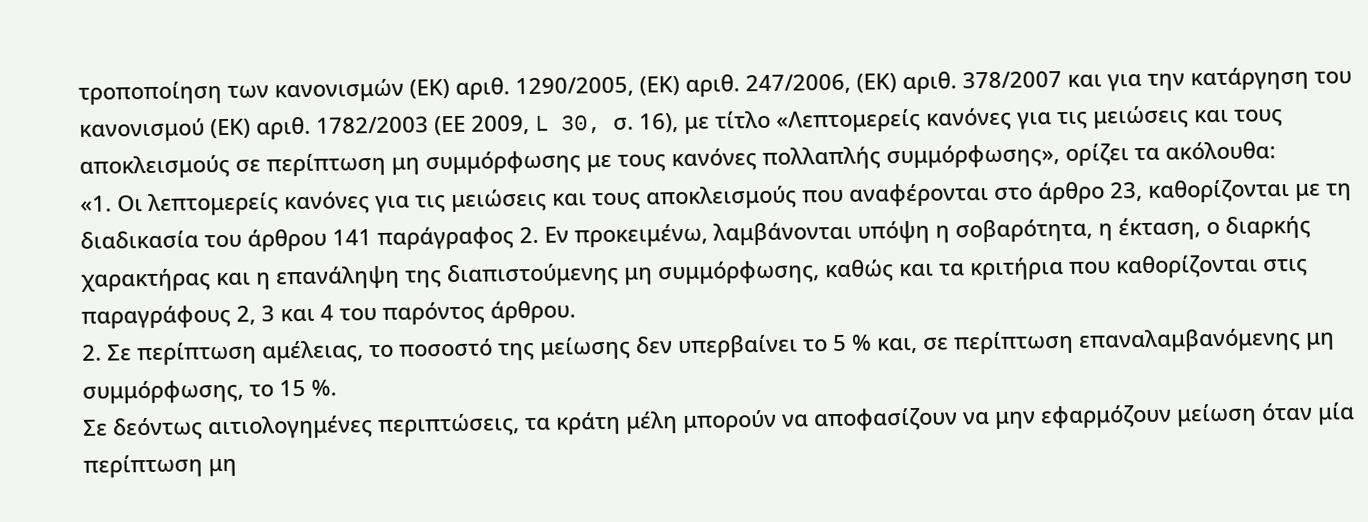τροποποίηση των κανονισμών (ΕΚ) αριθ. 1290/2005, (ΕΚ) αριθ. 247/2006, (ΕΚ) αριθ. 378/2007 και για την κατάργηση του κανονισμού (ΕΚ) αριθ. 1782/2003 (ΕΕ 2009, L 30, σ. 16), με τίτλο «Λεπτομερείς κανόνες για τις μειώσεις και τους αποκλεισμούς σε περίπτωση μη συμμόρφωσης με τους κανόνες πολλαπλής συμμόρφωσης», ορίζει τα ακόλουθα:
«1. Οι λεπτομερείς κανόνες για τις μειώσεις και τους αποκλεισμούς που αναφέρονται στο άρθρο 23, καθορίζονται με τη διαδικασία του άρθρου 141 παράγραφος 2. Εν προκειμένω, λαμβάνονται υπόψη η σοβαρότητα, η έκταση, ο διαρκής χαρακτήρας και η επανάληψη της διαπιστούμενης μη συμμόρφωσης, καθώς και τα κριτήρια που καθορίζονται στις παραγράφους 2, 3 και 4 του παρόντος άρθρου.
2. Σε περίπτωση αμέλειας, το ποσοστό της μείωσης δεν υπερβαίνει το 5 % και, σε περίπτωση επαναλαμβανόμενης μη συμμόρφωσης, το 15 %.
Σε δεόντως αιτιολογημένες περιπτώσεις, τα κράτη μέλη μπορούν να αποφασίζουν να μην εφαρμόζουν μείωση όταν μία περίπτωση μη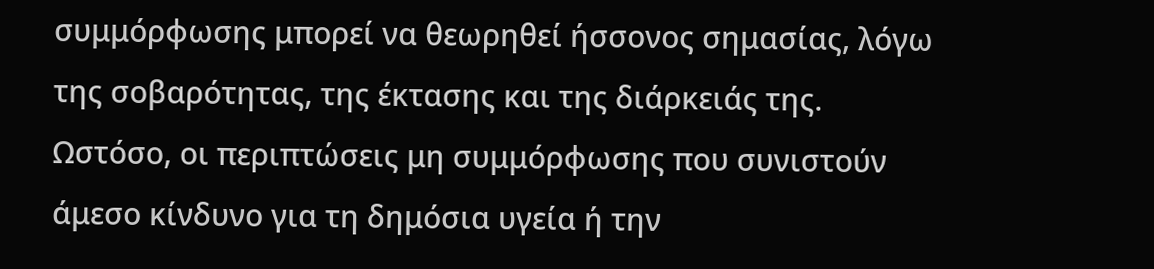συμμόρφωσης μπορεί να θεωρηθεί ήσσονος σημασίας, λόγω της σοβαρότητας, της έκτασης και της διάρκειάς της. Ωστόσο, οι περιπτώσεις μη συμμόρφωσης που συνιστούν άμεσο κίνδυνο για τη δημόσια υγεία ή την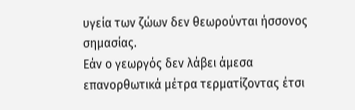υγεία των ζώων δεν θεωρούνται ήσσονος σημασίας.
Εάν ο γεωργός δεν λάβει άμεσα επανορθωτικά μέτρα τερματίζοντας έτσι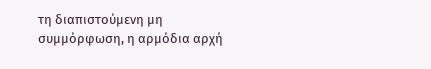τη διαπιστούμενη μη συμμόρφωση, η αρμόδια αρχή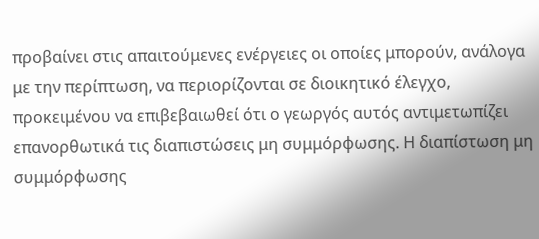προβαίνει στις απαιτούμενες ενέργειες οι οποίες μπορούν, ανάλογα με την περίπτωση, να περιορίζονται σε διοικητικό έλεγχο, προκειμένου να επιβεβαιωθεί ότι ο γεωργός αυτός αντιμετωπίζει επανορθωτικά τις διαπιστώσεις μη συμμόρφωσης. Η διαπίστωση μη συμμόρφωσης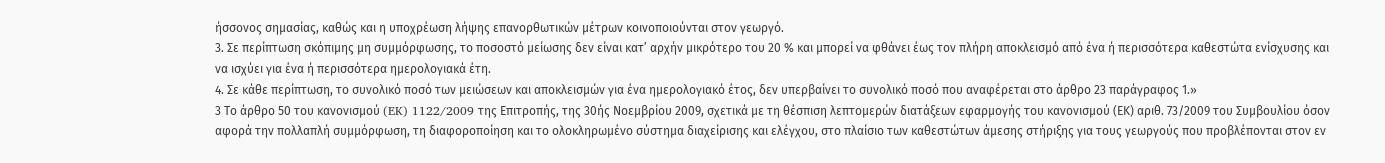ήσσονος σημασίας, καθώς και η υποχρέωση λήψης επανορθωτικών μέτρων κοινοποιούνται στον γεωργό.
3. Σε περίπτωση σκόπιμης μη συμμόρφωσης, το ποσοστό μείωσης δεν είναι κατ’ αρχήν μικρότερο του 20 % και μπορεί να φθάνει έως τον πλήρη αποκλεισμό από ένα ή περισσότερα καθεστώτα ενίσχυσης και να ισχύει για ένα ή περισσότερα ημερολογιακά έτη.
4. Σε κάθε περίπτωση, το συνολικό ποσό των μειώσεων και αποκλεισμών για ένα ημερολογιακό έτος, δεν υπερβαίνει το συνολικό ποσό που αναφέρεται στο άρθρο 23 παράγραφος 1.»
3 Το άρθρο 50 του κανονισμού (EK) 1122/2009 της Επιτροπής, της 30ής Νοεμβρίου 2009, σχετικά με τη θέσπιση λεπτομερών διατάξεων εφαρμογής του κανονισμού (ΕΚ) αριθ. 73/2009 του Συμβουλίου όσον αφορά την πολλαπλή συμμόρφωση, τη διαφοροποίηση και το ολοκληρωμένο σύστημα διαχείρισης και ελέγχου, στο πλαίσιο των καθεστώτων άμεσης στήριξης για τους γεωργούς που προβλέπονται στον εν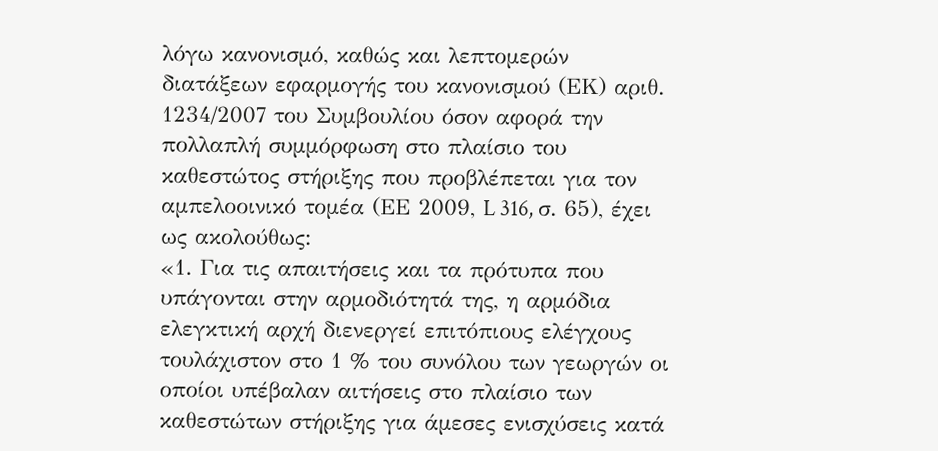λόγω κανονισμό, καθώς και λεπτομερών διατάξεων εφαρμογής του κανονισμού (ΕΚ) αριθ. 1234/2007 του Συμβουλίου όσον αφορά την πολλαπλή συμμόρφωση στο πλαίσιο του καθεστώτος στήριξης που προβλέπεται για τον αμπελοοινικό τομέα (ΕΕ 2009, L 316, σ. 65), έχει ως ακολούθως:
«1. Για τις απαιτήσεις και τα πρότυπα που υπάγονται στην αρμοδιότητά της, η αρμόδια ελεγκτική αρχή διενεργεί επιτόπιους ελέγχους τουλάχιστον στο 1 % του συνόλου των γεωργών οι οποίοι υπέβαλαν αιτήσεις στο πλαίσιο των καθεστώτων στήριξης για άμεσες ενισχύσεις κατά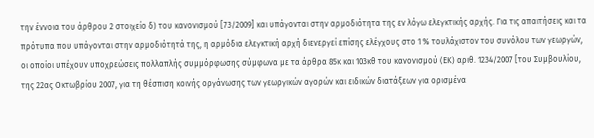την έννοια του άρθρου 2 στοιχείο δ) του κανονισμού [73/2009] και υπάγονται στην αρμοδιότητα της εν λόγω ελεγκτικής αρχής. Για τις απαιτήσεις και τα πρότυπα που υπάγονται στην αρμοδιότητά της, η αρμόδια ελεγκτική αρχή διενεργεί επίσης ελέγχους στο 1 % τουλάχιστον του συνόλου των γεωργών, οι οποίοι υπέχουν υποχρεώσεις πολλαπλής συμμόρφωσης σύμφωνα με τα άρθρα 85κ και 103κθ του κανονισμού (ΕΚ) αριθ. 1234/2007 [του Συμβουλίου, της 22ας Οκτωβρίου 2007, για τη θέσπιση κοινής οργάνωσης των γεωργικών αγορών και ειδικών διατάξεων για ορισμένα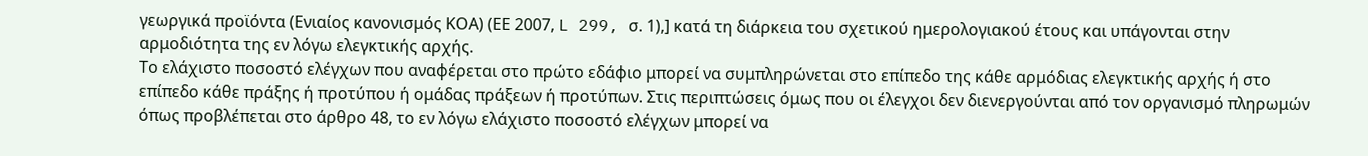γεωργικά προϊόντα (Ενιαίος κανονισμός ΚΟΑ) (ΕΕ 2007, L 299, σ. 1),] κατά τη διάρκεια του σχετικού ημερολογιακού έτους και υπάγονται στην αρμοδιότητα της εν λόγω ελεγκτικής αρχής.
Το ελάχιστο ποσοστό ελέγχων που αναφέρεται στο πρώτο εδάφιο μπορεί να συμπληρώνεται στο επίπεδο της κάθε αρμόδιας ελεγκτικής αρχής ή στο επίπεδο κάθε πράξης ή προτύπου ή ομάδας πράξεων ή προτύπων. Στις περιπτώσεις όμως που οι έλεγχοι δεν διενεργούνται από τον οργανισμό πληρωμών όπως προβλέπεται στο άρθρο 48, το εν λόγω ελάχιστο ποσοστό ελέγχων μπορεί να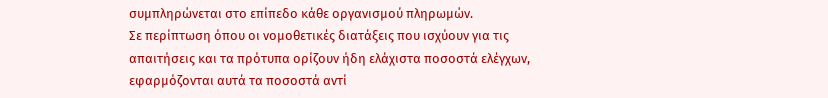συμπληρώνεται στο επίπεδο κάθε οργανισμού πληρωμών.
Σε περίπτωση όπου οι νομοθετικές διατάξεις που ισχύουν για τις απαιτήσεις και τα πρότυπα ορίζουν ήδη ελάχιστα ποσοστά ελέγχων, εφαρμόζονται αυτά τα ποσοστά αντί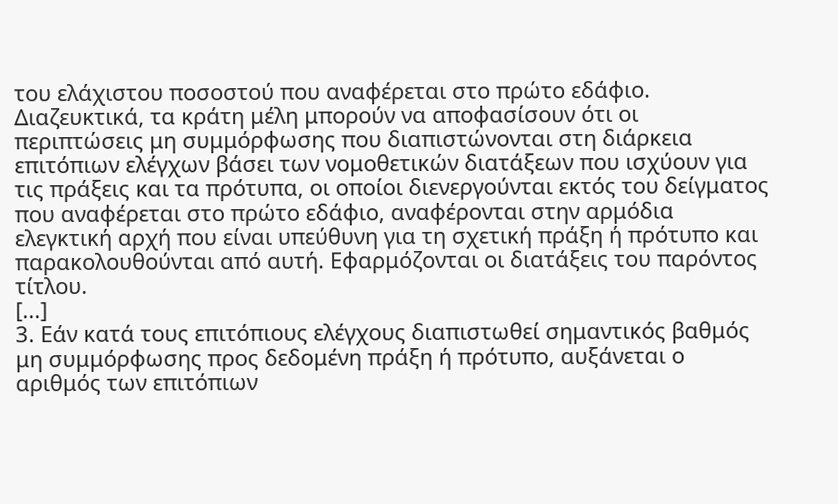του ελάχιστου ποσοστού που αναφέρεται στο πρώτο εδάφιο. Διαζευκτικά, τα κράτη μέλη μπορούν να αποφασίσουν ότι οι περιπτώσεις μη συμμόρφωσης που διαπιστώνονται στη διάρκεια επιτόπιων ελέγχων βάσει των νομοθετικών διατάξεων που ισχύουν για τις πράξεις και τα πρότυπα, οι οποίοι διενεργούνται εκτός του δείγματος που αναφέρεται στο πρώτο εδάφιο, αναφέρονται στην αρμόδια ελεγκτική αρχή που είναι υπεύθυνη για τη σχετική πράξη ή πρότυπο και παρακολουθούνται από αυτή. Εφαρμόζονται οι διατάξεις του παρόντος τίτλου.
[...]
3. Εάν κατά τους επιτόπιους ελέγχους διαπιστωθεί σημαντικός βαθμός μη συμμόρφωσης προς δεδομένη πράξη ή πρότυπο, αυξάνεται ο αριθμός των επιτόπιων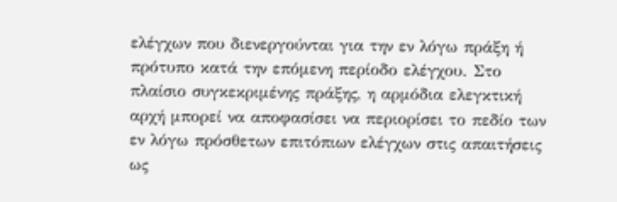ελέγχων που διενεργούνται για την εν λόγω πράξη ή πρότυπο κατά την επόμενη περίοδο ελέγχου. Στο πλαίσιο συγκεκριμένης πράξης, η αρμόδια ελεγκτική αρχή μπορεί να αποφασίσει να περιορίσει το πεδίο των εν λόγω πρόσθετων επιτόπιων ελέγχων στις απαιτήσεις ως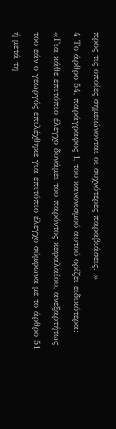προς τις οποίες σημειώνονται οι συχνότερες παραβιάσεις. »
4 Το άρθρο 54, παράγραφος 1, του κανονισμού αυτού ορίζει ειδικότερα:
«Για κάθε επιτόπιο έλεγχο δυνάμει του παρόντος κεφαλαίου, ανεξαρτήτως του εάν ο γεωργός επιλέχθηκε για επιτόπιο έλεγχο σύμφωνα με το άρθρο 51 ή μετά τη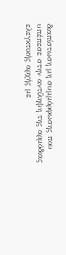διαπίστωση μη συμμόρφωσης που υπέπεσε στην αντίληψη της αρμόδιας ελεγκτικής αρχής με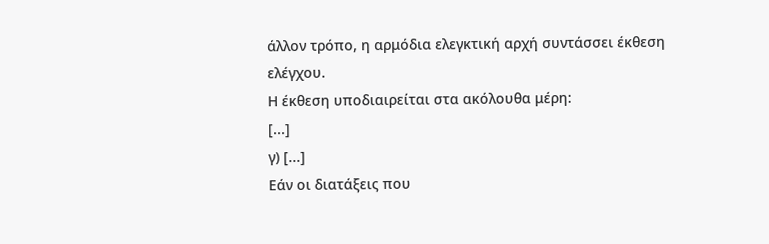άλλον τρόπο, η αρμόδια ελεγκτική αρχή συντάσσει έκθεση ελέγχου.
Η έκθεση υποδιαιρείται στα ακόλουθα μέρη:
[...]
γ) [...]
Εάν οι διατάξεις που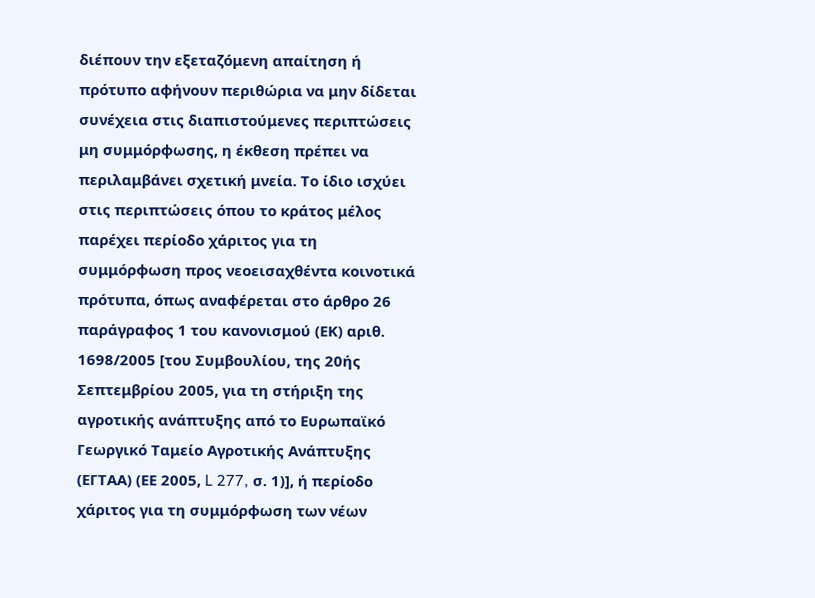διέπουν την εξεταζόμενη απαίτηση ή πρότυπο αφήνουν περιθώρια να μην δίδεται συνέχεια στις διαπιστούμενες περιπτώσεις μη συμμόρφωσης, η έκθεση πρέπει να περιλαμβάνει σχετική μνεία. Το ίδιο ισχύει στις περιπτώσεις όπου το κράτος μέλος παρέχει περίοδο χάριτος για τη συμμόρφωση προς νεοεισαχθέντα κοινοτικά πρότυπα, όπως αναφέρεται στο άρθρο 26 παράγραφος 1 του κανονισμού (ΕΚ) αριθ. 1698/2005 [του Συμβουλίου, της 20ής Σεπτεμβρίου 2005, για τη στήριξη της αγροτικής ανάπτυξης από το Ευρωπαϊκό Γεωργικό Ταμείο Αγροτικής Ανάπτυξης (ΕΓΤΑΑ) (ΕΕ 2005, L 277, σ. 1)], ή περίοδο χάριτος για τη συμμόρφωση των νέων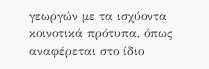γεωργών με τα ισχύοντα κοινοτικά πρότυπα, όπως αναφέρεται στο ίδιο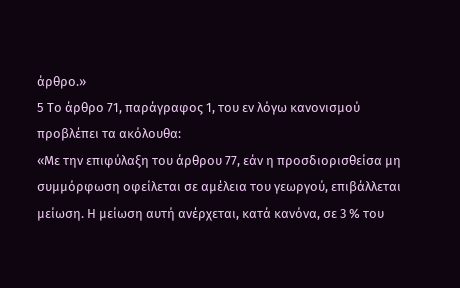άρθρο.»
5 Το άρθρο 71, παράγραφος 1, του εν λόγω κανονισμού προβλέπει τα ακόλουθα:
«Με την επιφύλαξη του άρθρου 77, εάν η προσδιορισθείσα μη συμμόρφωση οφείλεται σε αμέλεια του γεωργού, επιβάλλεται μείωση. Η μείωση αυτή ανέρχεται, κατά κανόνα, σε 3 % του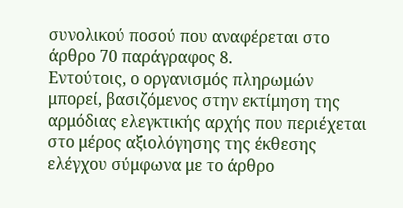συνολικού ποσού που αναφέρεται στο άρθρο 70 παράγραφος 8.
Εντούτοις, ο οργανισμός πληρωμών μπορεί, βασιζόμενος στην εκτίμηση της αρμόδιας ελεγκτικής αρχής που περιέχεται στο μέρος αξιολόγησης της έκθεσης ελέγχου σύμφωνα με το άρθρο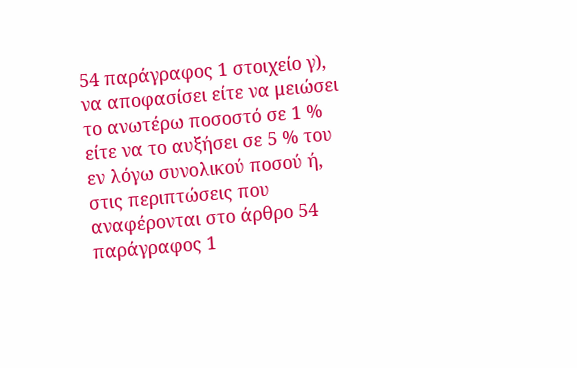54 παράγραφος 1 στοιχείο γ), να αποφασίσει είτε να μειώσει το ανωτέρω ποσοστό σε 1 % είτε να το αυξήσει σε 5 % του εν λόγω συνολικού ποσού ή, στις περιπτώσεις που αναφέρονται στο άρθρο 54 παράγραφος 1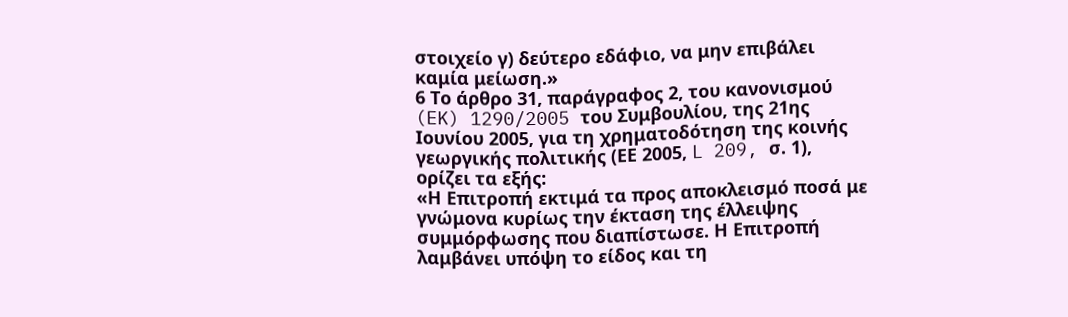στοιχείο γ) δεύτερο εδάφιο, να μην επιβάλει καμία μείωση.»
6 Το άρθρο 31, παράγραφος 2, του κανονισμού (EK) 1290/2005 του Συμβουλίου, της 21ης Ιουνίου 2005, για τη χρηματοδότηση της κοινής γεωργικής πολιτικής (ΕΕ 2005, L 209, σ. 1), ορίζει τα εξής:
«Η Επιτροπή εκτιμά τα προς αποκλεισμό ποσά με γνώμονα κυρίως την έκταση της έλλειψης συμμόρφωσης που διαπίστωσε. Η Επιτροπή λαμβάνει υπόψη το είδος και τη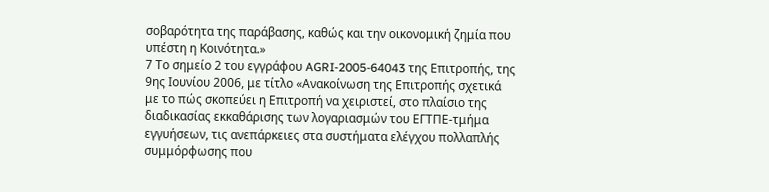σοβαρότητα της παράβασης, καθώς και την οικονομική ζημία που υπέστη η Κοινότητα.»
7 Το σημείο 2 του εγγράφου AGRI‑2005-64043 της Επιτροπής, της 9ης Ιουνίου 2006, με τίτλο «Ανακοίνωση της Επιτροπής σχετικά με το πώς σκοπεύει η Επιτροπή να χειριστεί, στο πλαίσιο της διαδικασίας εκκαθάρισης των λογαριασμών του ΕΓΤΠΕ-τμήμα εγγυήσεων, τις ανεπάρκειες στα συστήματα ελέγχου πολλαπλής συμμόρφωσης που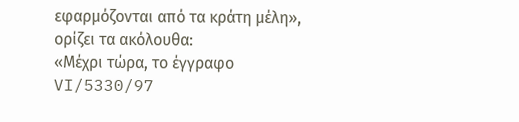εφαρμόζονται από τα κράτη μέλη», ορίζει τα ακόλουθα:
«Μέχρι τώρα, το έγγραφο VI/5330/97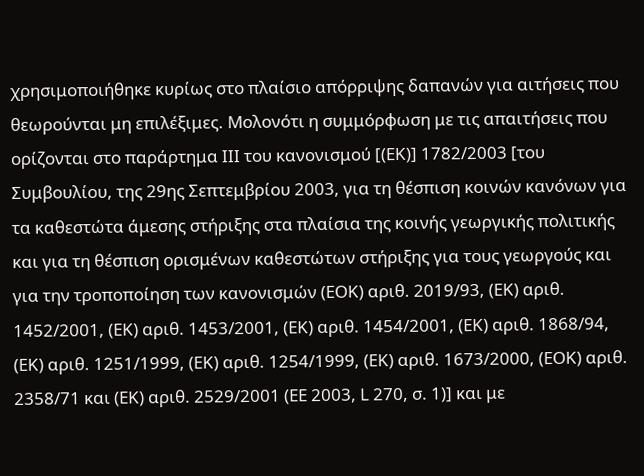χρησιμοποιήθηκε κυρίως στο πλαίσιο απόρριψης δαπανών για αιτήσεις που θεωρούνται μη επιλέξιμες. Μολονότι η συμμόρφωση με τις απαιτήσεις που ορίζονται στο παράρτημα III του κανονισμού [(ΕΚ)] 1782/2003 [του Συμβουλίου, της 29ης Σεπτεμβρίου 2003, για τη θέσπιση κοινών κανόνων για τα καθεστώτα άμεσης στήριξης στα πλαίσια της κοινής γεωργικής πολιτικής και για τη θέσπιση ορισμένων καθεστώτων στήριξης για τους γεωργούς και για την τροποποίηση των κανονισμών (ΕΟΚ) αριθ. 2019/93, (ΕΚ) αριθ. 1452/2001, (ΕΚ) αριθ. 1453/2001, (ΕΚ) αριθ. 1454/2001, (ΕΚ) αριθ. 1868/94, (ΕΚ) αριθ. 1251/1999, (ΕΚ) αριθ. 1254/1999, (ΕΚ) αριθ. 1673/2000, (ΕΟΚ) αριθ. 2358/71 και (ΕΚ) αριθ. 2529/2001 (ΕΕ 2003, L 270, σ. 1)] και με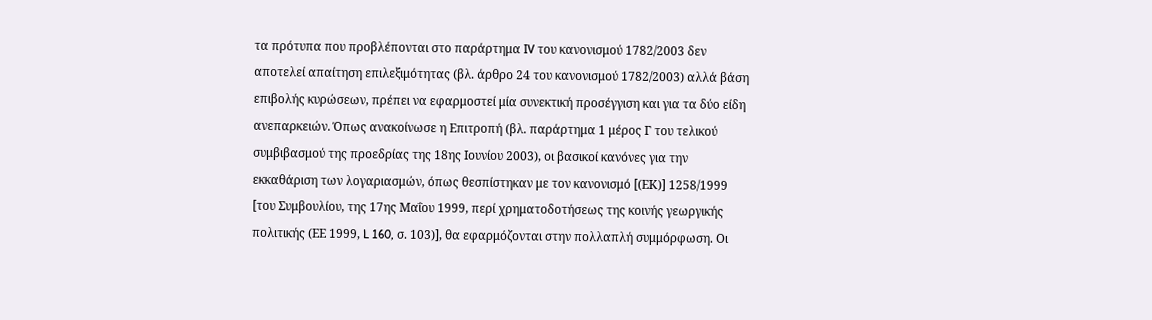τα πρότυπα που προβλέπονται στο παράρτημα IV του κανονισμού 1782/2003 δεν αποτελεί απαίτηση επιλεξιμότητας (βλ. άρθρο 24 του κανονισμού 1782/2003) αλλά βάση επιβολής κυρώσεων, πρέπει να εφαρμοστεί μία συνεκτική προσέγγιση και για τα δύο είδη ανεπαρκειών. Όπως ανακοίνωσε η Επιτροπή (βλ. παράρτημα 1 μέρος Γ του τελικού συμβιβασμού της προεδρίας της 18ης Ιουνίου 2003), οι βασικοί κανόνες για την εκκαθάριση των λογαριασμών, όπως θεσπίστηκαν με τον κανονισμό [(ΕΚ)] 1258/1999 [του Συμβουλίου, της 17ης Μαΐου 1999, περί χρηματοδοτήσεως της κοινής γεωργικής πολιτικής (ΕΕ 1999, L 160, σ. 103)], θα εφαρμόζονται στην πολλαπλή συμμόρφωση. Οι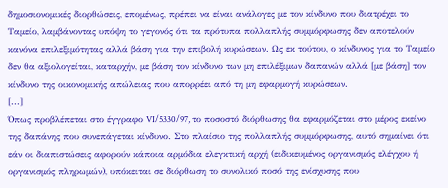δημοσιονομικές διορθώσεις, επομένως, πρέπει να είναι ανάλογες με τον κίνδυνο που διατρέχει το Ταμείο, λαμβάνοντας υπόψη το γεγονός ότι τα πρότυπα πολλαπλής συμμόρφωσης δεν αποτελούν κανόνα επιλεξιμότητας αλλά βάση για την επιβολή κυρώσεων. Ως εκ τούτου, ο κίνδυνος για το Ταμείο δεν θα αξιολογείται, καταρχήν, με βάση τον κίνδυνο των μη επιλέξιμων δαπανών αλλά [με βάση] τον κίνδυνο της οικονομικής απώλειας που απορρέει από τη μη εφαρμογή κυρώσεων.
[...]
Όπως προβλέπεται στο έγγραφο VI/5330/97, το ποσοστό διόρθωσης θα εφαρμόζεται στο μέρος εκείνο της δαπάνης που συνεπάγεται κίνδυνο. Στο πλαίσιο της πολλαπλής συμμόρφωσης, αυτό σημαίνει ότι εάν οι διαπιστώσεις αφορούν κάποια αρμόδια ελεγκτική αρχή (ειδικευμένος οργανισμός ελέγχου ή οργανισμός πληρωμών), υπόκειται σε διόρθωση το συνολικό ποσό της ενίσχυσης που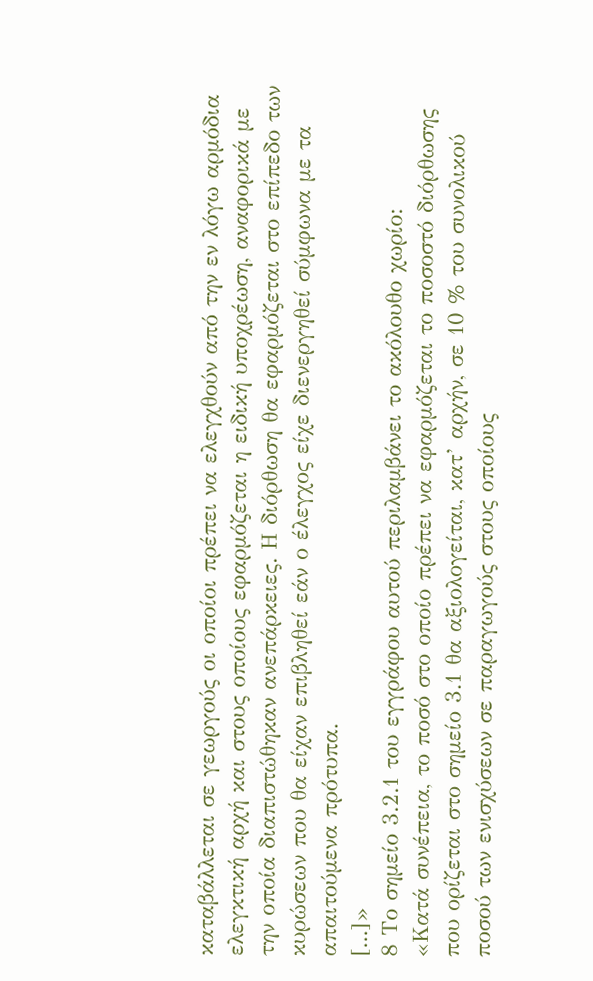καταβάλλεται σε γεωργούς οι οποίοι πρέπει να ελεγχθούν από την εν λόγω αρμόδια ελεγκτική αρχή και στους οποίους εφαρμόζεται η ειδική υποχρέωση, αναφορικά με την οποία διαπιστώθηκαν ανεπάρκειες. Η διόρθωση θα εφαρμόζεται στο επίπεδο των κυρώσεων που θα είχαν επιβληθεί εάν ο έλεγχος είχε διενεργηθεί σύμφωνα με τα απαιτούμενα πρότυπα.
[...]»
8 Το σημείο 3.2.1 του εγγράφου αυτού περιλαμβάνει το ακόλουθο χωρίο:
«Κατά συνέπεια, το ποσό στο οποίο πρέπει να εφαρμόζεται το ποσοστό διόρθωσης που ορίζεται στο σημείο 3.1 θα αξιολογείται, κατ’ αρχήν, σε 10 % του συνολικού ποσού των ενισχύσεων σε παραγωγούς στους οποίους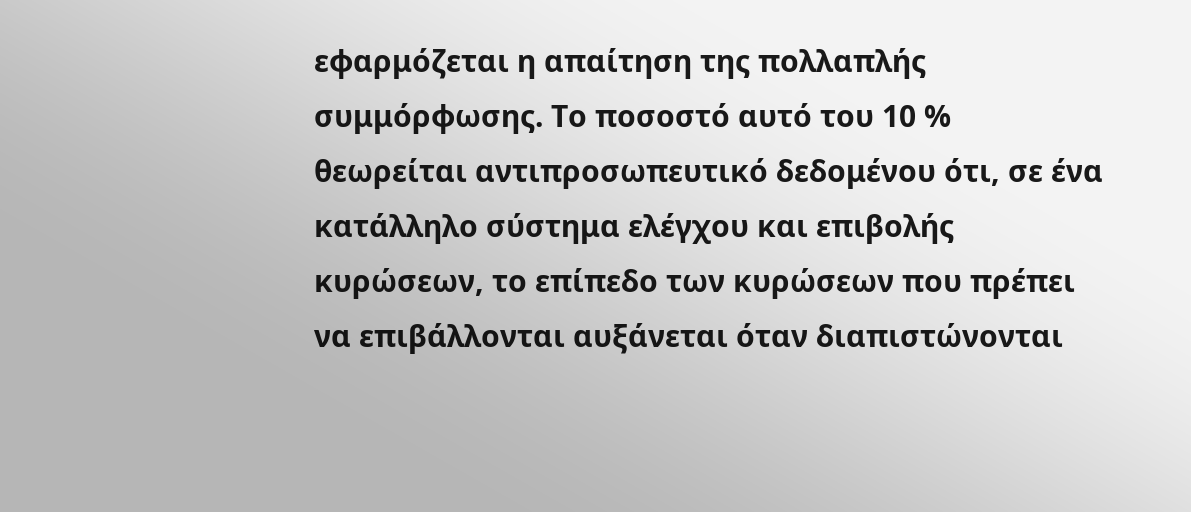εφαρμόζεται η απαίτηση της πολλαπλής συμμόρφωσης. Το ποσοστό αυτό του 10 % θεωρείται αντιπροσωπευτικό δεδομένου ότι, σε ένα κατάλληλο σύστημα ελέγχου και επιβολής κυρώσεων, το επίπεδο των κυρώσεων που πρέπει να επιβάλλονται αυξάνεται όταν διαπιστώνονται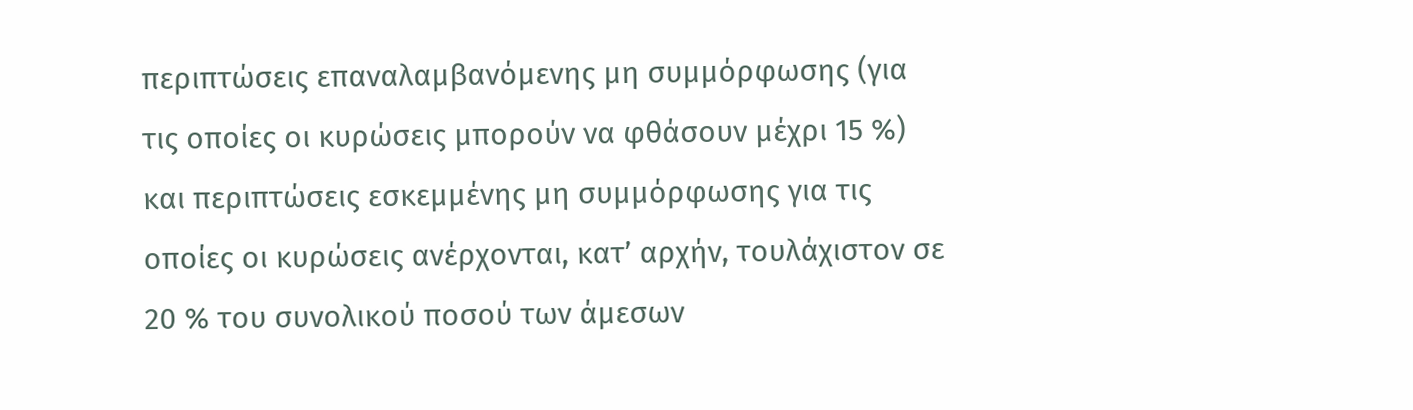περιπτώσεις επαναλαμβανόμενης μη συμμόρφωσης (για τις οποίες οι κυρώσεις μπορούν να φθάσουν μέχρι 15 %) και περιπτώσεις εσκεμμένης μη συμμόρφωσης για τις οποίες οι κυρώσεις ανέρχονται, κατ’ αρχήν, τουλάχιστον σε 20 % του συνολικού ποσού των άμεσων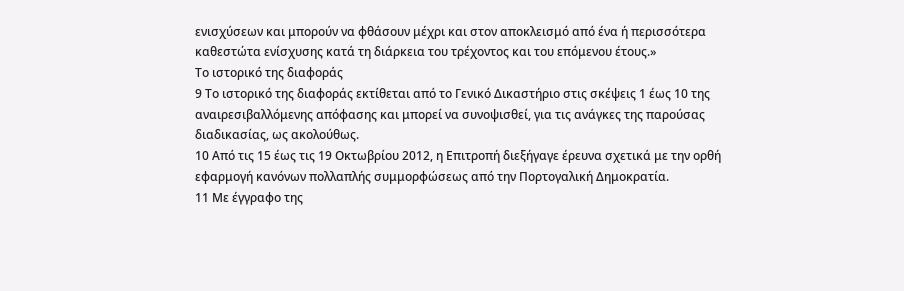ενισχύσεων και μπορούν να φθάσουν μέχρι και στον αποκλεισμό από ένα ή περισσότερα καθεστώτα ενίσχυσης κατά τη διάρκεια του τρέχοντος και του επόμενου έτους.»
Το ιστορικό της διαφοράς
9 Το ιστορικό της διαφοράς εκτίθεται από το Γενικό Δικαστήριο στις σκέψεις 1 έως 10 της αναιρεσιβαλλόμενης απόφασης και μπορεί να συνοψισθεί, για τις ανάγκες της παρούσας διαδικασίας, ως ακολούθως.
10 Από τις 15 έως τις 19 Οκτωβρίου 2012, η Επιτροπή διεξήγαγε έρευνα σχετικά με την ορθή εφαρμογή κανόνων πολλαπλής συμμορφώσεως από την Πορτογαλική Δημοκρατία.
11 Με έγγραφο της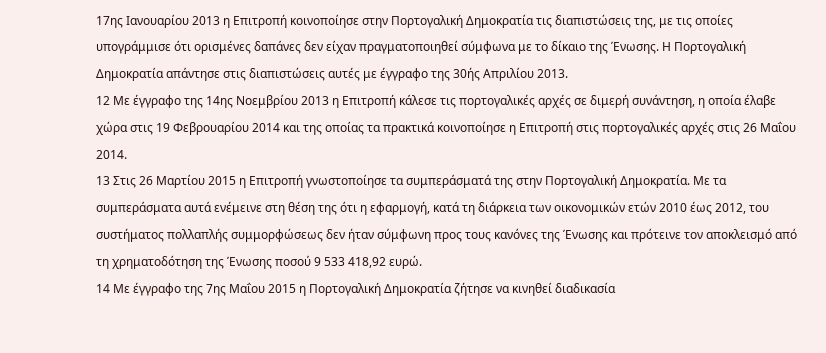17ης Ιανουαρίου 2013 η Επιτροπή κοινοποίησε στην Πορτογαλική Δημοκρατία τις διαπιστώσεις της, με τις οποίες υπογράμμισε ότι ορισμένες δαπάνες δεν είχαν πραγματοποιηθεί σύμφωνα με το δίκαιο της Ένωσης. Η Πορτογαλική Δημοκρατία απάντησε στις διαπιστώσεις αυτές με έγγραφο της 30ής Απριλίου 2013.
12 Με έγγραφο της 14ης Νοεμβρίου 2013 η Επιτροπή κάλεσε τις πορτογαλικές αρχές σε διμερή συνάντηση, η οποία έλαβε χώρα στις 19 Φεβρουαρίου 2014 και της οποίας τα πρακτικά κοινοποίησε η Επιτροπή στις πορτογαλικές αρχές στις 26 Μαΐου 2014.
13 Στις 26 Μαρτίου 2015 η Επιτροπή γνωστοποίησε τα συμπεράσματά της στην Πορτογαλική Δημοκρατία. Με τα συμπεράσματα αυτά ενέμεινε στη θέση της ότι η εφαρμογή, κατά τη διάρκεια των οικονομικών ετών 2010 έως 2012, του συστήματος πολλαπλής συμμορφώσεως δεν ήταν σύμφωνη προς τους κανόνες της Ένωσης και πρότεινε τον αποκλεισμό από τη χρηματοδότηση της Ένωσης ποσού 9 533 418,92 ευρώ.
14 Με έγγραφο της 7ης Μαΐου 2015 η Πορτογαλική Δημοκρατία ζήτησε να κινηθεί διαδικασία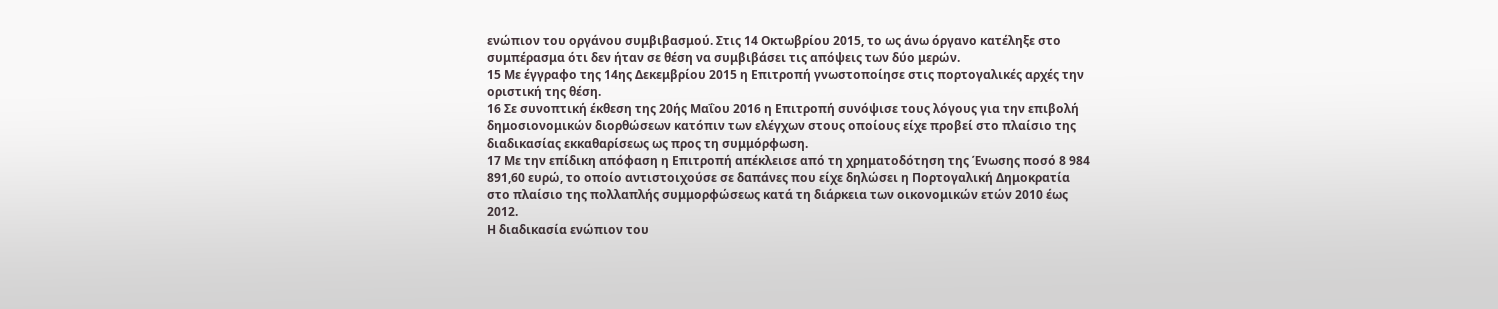ενώπιον του οργάνου συμβιβασμού. Στις 14 Οκτωβρίου 2015, το ως άνω όργανο κατέληξε στο συμπέρασμα ότι δεν ήταν σε θέση να συμβιβάσει τις απόψεις των δύο μερών.
15 Με έγγραφο της 14ης Δεκεμβρίου 2015 η Επιτροπή γνωστοποίησε στις πορτογαλικές αρχές την οριστική της θέση.
16 Σε συνοπτική έκθεση της 20ής Μαΐου 2016 η Επιτροπή συνόψισε τους λόγους για την επιβολή δημοσιονομικών διορθώσεων κατόπιν των ελέγχων στους οποίους είχε προβεί στο πλαίσιο της διαδικασίας εκκαθαρίσεως ως προς τη συμμόρφωση.
17 Με την επίδικη απόφαση η Επιτροπή απέκλεισε από τη χρηματοδότηση της Ένωσης ποσό 8 984 891,60 ευρώ, το οποίο αντιστοιχούσε σε δαπάνες που είχε δηλώσει η Πορτογαλική Δημοκρατία στο πλαίσιο της πολλαπλής συμμορφώσεως κατά τη διάρκεια των οικονομικών ετών 2010 έως 2012.
Η διαδικασία ενώπιον του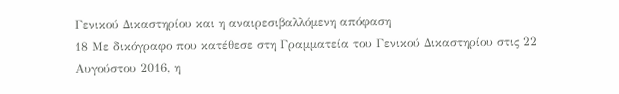Γενικού Δικαστηρίου και η αναιρεσιβαλλόμενη απόφαση
18 Με δικόγραφο που κατέθεσε στη Γραμματεία του Γενικού Δικαστηρίου στις 22 Αυγούστου 2016, η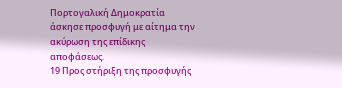Πορτογαλική Δημοκρατία άσκησε προσφυγή με αίτημα την ακύρωση της επίδικης αποφάσεως.
19 Προς στήριξη της προσφυγής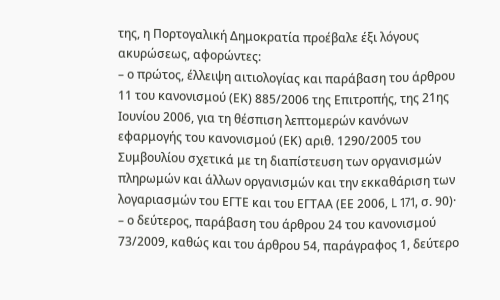της, η Πορτογαλική Δημοκρατία προέβαλε έξι λόγους ακυρώσεως, αφορώντες:
– ο πρώτος, έλλειψη αιτιολογίας και παράβαση του άρθρου 11 του κανονισμού (ΕΚ) 885/2006 της Επιτροπής, της 21ης Ιουνίου 2006, για τη θέσπιση λεπτομερών κανόνων εφαρμογής του κανονισμού (ΕΚ) αριθ. 1290/2005 του Συμβουλίου σχετικά με τη διαπίστευση των οργανισμών πληρωμών και άλλων οργανισμών και την εκκαθάριση των λογαριασμών του ΕΓΤΕ και του ΕΓΤΑΑ (ΕΕ 2006, L 171, σ. 90)·
– ο δεύτερος, παράβαση του άρθρου 24 του κανονισμού 73/2009, καθώς και του άρθρου 54, παράγραφος 1, δεύτερο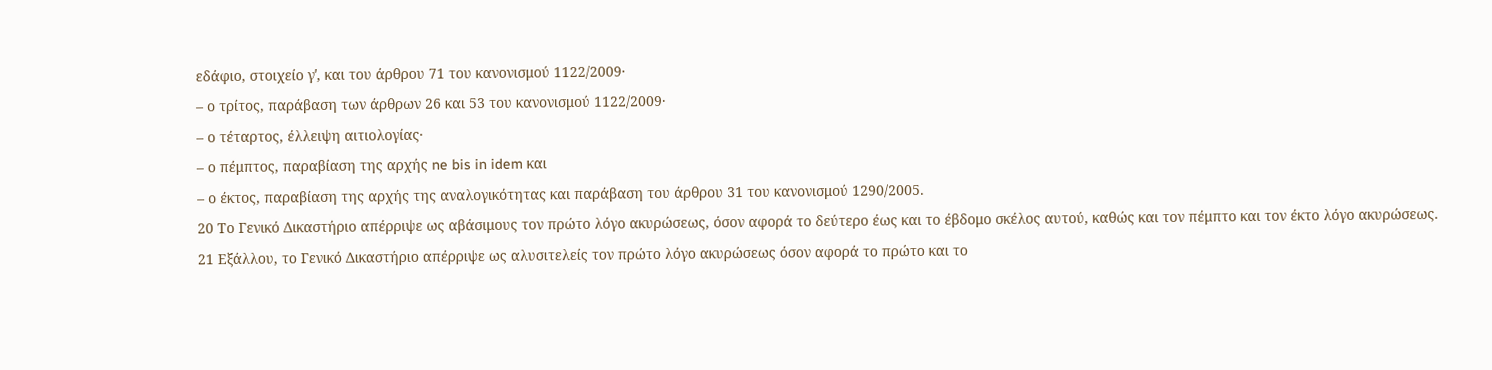εδάφιο, στοιχείο γʹ, και του άρθρου 71 του κανονισμού 1122/2009·
– ο τρίτος, παράβαση των άρθρων 26 και 53 του κανονισμού 1122/2009·
– ο τέταρτος, έλλειψη αιτιολογίας·
– ο πέμπτος, παραβίαση της αρχής ne bis in idem και
– ο έκτος, παραβίαση της αρχής της αναλογικότητας και παράβαση του άρθρου 31 του κανονισμού 1290/2005.
20 Το Γενικό Δικαστήριο απέρριψε ως αβάσιμους τον πρώτο λόγο ακυρώσεως, όσον αφορά το δεύτερο έως και το έβδομο σκέλος αυτού, καθώς και τον πέμπτο και τον έκτο λόγο ακυρώσεως.
21 Εξάλλου, το Γενικό Δικαστήριο απέρριψε ως αλυσιτελείς τον πρώτο λόγο ακυρώσεως όσον αφορά το πρώτο και το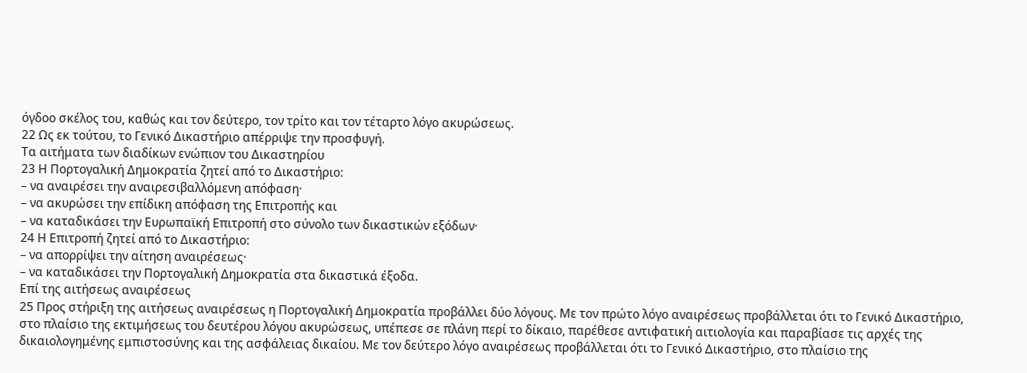όγδοο σκέλος του, καθώς και τον δεύτερο, τον τρίτο και τον τέταρτο λόγο ακυρώσεως.
22 Ως εκ τούτου, το Γενικό Δικαστήριο απέρριψε την προσφυγή.
Τα αιτήματα των διαδίκων ενώπιον του Δικαστηρίου
23 Η Πορτογαλική Δημοκρατία ζητεί από το Δικαστήριο:
– να αναιρέσει την αναιρεσιβαλλόμενη απόφαση·
– να ακυρώσει την επίδικη απόφαση της Επιτροπής και
– να καταδικάσει την Ευρωπαϊκή Επιτροπή στο σύνολο των δικαστικών εξόδων·
24 Η Επιτροπή ζητεί από το Δικαστήριο:
– να απορρίψει την αίτηση αναιρέσεως·
– να καταδικάσει την Πορτογαλική Δημοκρατία στα δικαστικά έξοδα.
Επί της αιτήσεως αναιρέσεως
25 Προς στήριξη της αιτήσεως αναιρέσεως η Πορτογαλική Δημοκρατία προβάλλει δύο λόγους. Με τον πρώτο λόγο αναιρέσεως προβάλλεται ότι το Γενικό Δικαστήριο, στο πλαίσιο της εκτιμήσεως του δευτέρου λόγου ακυρώσεως, υπέπεσε σε πλάνη περί το δίκαιο, παρέθεσε αντιφατική αιτιολογία και παραβίασε τις αρχές της δικαιολογημένης εμπιστοσύνης και της ασφάλειας δικαίου. Με τον δεύτερο λόγο αναιρέσεως προβάλλεται ότι το Γενικό Δικαστήριο, στο πλαίσιο της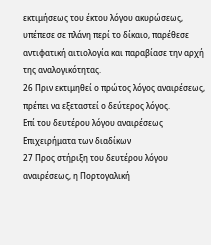εκτιμήσεως του έκτου λόγου ακυρώσεως, υπέπεσε σε πλάνη περί το δίκαιο, παρέθεσε αντιφατική αιτιολογία και παραβίασε την αρχή της αναλογικότητας.
26 Πριν εκτιμηθεί ο πρώτος λόγος αναιρέσεως, πρέπει να εξεταστεί ο δεύτερος λόγος.
Επί του δευτέρου λόγου αναιρέσεως
Επιχειρήματα των διαδίκων
27 Προς στήριξη του δευτέρου λόγου αναιρέσεως, η Πορτογαλική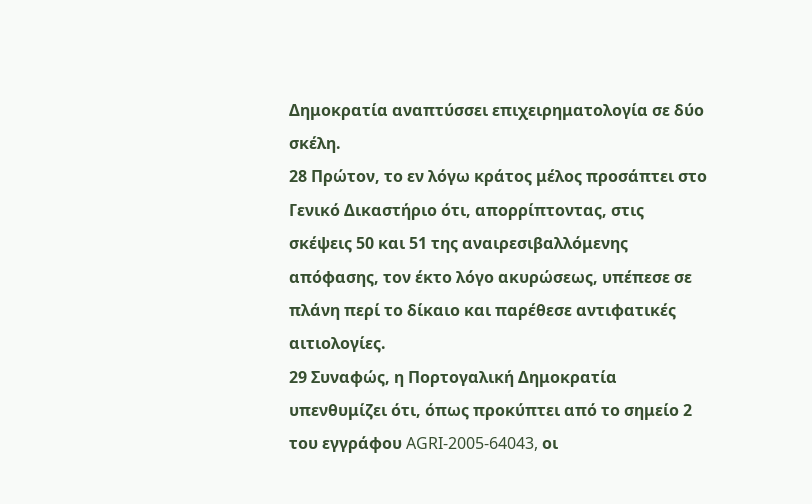Δημοκρατία αναπτύσσει επιχειρηματολογία σε δύο σκέλη.
28 Πρώτον, το εν λόγω κράτος μέλος προσάπτει στο Γενικό Δικαστήριο ότι, απορρίπτοντας, στις σκέψεις 50 και 51 της αναιρεσιβαλλόμενης απόφασης, τον έκτο λόγο ακυρώσεως, υπέπεσε σε πλάνη περί το δίκαιο και παρέθεσε αντιφατικές αιτιολογίες.
29 Συναφώς, η Πορτογαλική Δημοκρατία υπενθυμίζει ότι, όπως προκύπτει από το σημείο 2 του εγγράφου AGRI‑2005-64043, οι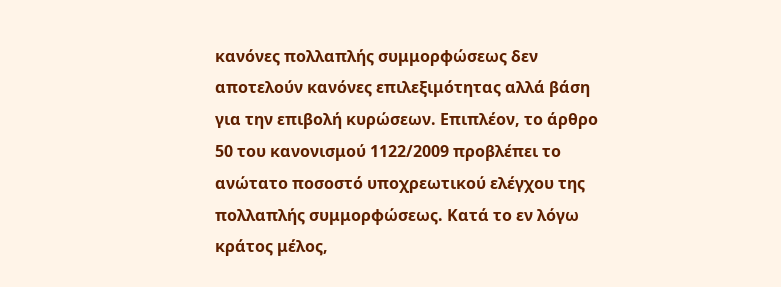κανόνες πολλαπλής συμμορφώσεως δεν αποτελούν κανόνες επιλεξιμότητας αλλά βάση για την επιβολή κυρώσεων. Επιπλέον, το άρθρο 50 του κανονισμού 1122/2009 προβλέπει το ανώτατο ποσοστό υποχρεωτικού ελέγχου της πολλαπλής συμμορφώσεως. Κατά το εν λόγω κράτος μέλος,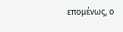επομένως, ο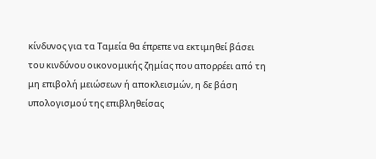κίνδυνος για τα Ταμεία θα έπρεπε να εκτιμηθεί βάσει του κινδύνου οικονομικής ζημίας που απορρέει από τη μη επιβολή μειώσεων ή αποκλεισμών, η δε βάση υπολογισμού της επιβληθείσας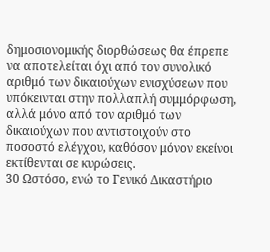δημοσιονομικής διορθώσεως θα έπρεπε να αποτελείται όχι από τον συνολικό αριθμό των δικαιούχων ενισχύσεων που υπόκεινται στην πολλαπλή συμμόρφωση, αλλά μόνο από τον αριθμό των δικαιούχων που αντιστοιχούν στο ποσοστό ελέγχου, καθόσον μόνον εκείνοι εκτίθενται σε κυρώσεις.
30 Ωστόσο, ενώ το Γενικό Δικαστήριο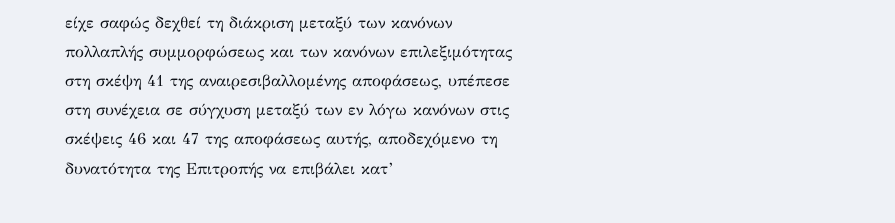είχε σαφώς δεχθεί τη διάκριση μεταξύ των κανόνων πολλαπλής συμμορφώσεως και των κανόνων επιλεξιμότητας στη σκέψη 41 της αναιρεσιβαλλομένης αποφάσεως, υπέπεσε στη συνέχεια σε σύγχυση μεταξύ των εν λόγω κανόνων στις σκέψεις 46 και 47 της αποφάσεως αυτής, αποδεχόμενο τη δυνατότητα της Επιτροπής να επιβάλει κατ’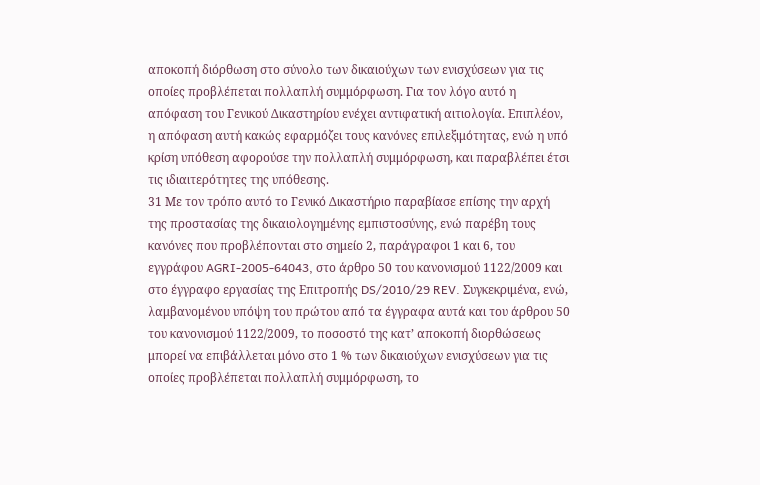αποκοπή διόρθωση στο σύνολο των δικαιούχων των ενισχύσεων για τις οποίες προβλέπεται πολλαπλή συμμόρφωση. Για τον λόγο αυτό η απόφαση του Γενικού Δικαστηρίου ενέχει αντιφατική αιτιολογία. Επιπλέον, η απόφαση αυτή κακώς εφαρμόζει τους κανόνες επιλεξιμότητας, ενώ η υπό κρίση υπόθεση αφορούσε την πολλαπλή συμμόρφωση, και παραβλέπει έτσι τις ιδιαιτερότητες της υπόθεσης.
31 Με τον τρόπο αυτό το Γενικό Δικαστήριο παραβίασε επίσης την αρχή της προστασίας της δικαιολογημένης εμπιστοσύνης, ενώ παρέβη τους κανόνες που προβλέπονται στο σημείο 2, παράγραφοι 1 και 6, του εγγράφου AGRI‑2005-64043, στο άρθρο 50 του κανονισμού 1122/2009 και στο έγγραφο εργασίας της Επιτροπής DS/2010/29 REV. Συγκεκριμένα, ενώ, λαμβανομένου υπόψη του πρώτου από τα έγγραφα αυτά και του άρθρου 50 του κανονισμού 1122/2009, το ποσοστό της κατ’ αποκοπή διορθώσεως μπορεί να επιβάλλεται μόνο στο 1 % των δικαιούχων ενισχύσεων για τις οποίες προβλέπεται πολλαπλή συμμόρφωση, το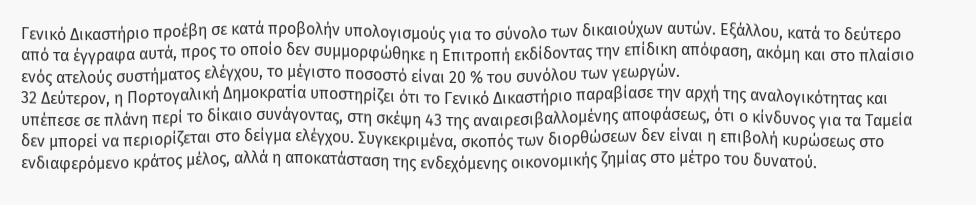Γενικό Δικαστήριο προέβη σε κατά προβολήν υπολογισμούς για το σύνολο των δικαιούχων αυτών. Εξάλλου, κατά το δεύτερο από τα έγγραφα αυτά, προς το οποίο δεν συμμορφώθηκε η Επιτροπή εκδίδοντας την επίδικη απόφαση, ακόμη και στο πλαίσιο ενός ατελούς συστήματος ελέγχου, το μέγιστο ποσοστό είναι 20 % του συνόλου των γεωργών.
32 Δεύτερον, η Πορτογαλική Δημοκρατία υποστηρίζει ότι το Γενικό Δικαστήριο παραβίασε την αρχή της αναλογικότητας και υπέπεσε σε πλάνη περί το δίκαιο συνάγοντας, στη σκέψη 43 της αναιρεσιβαλλομένης αποφάσεως, ότι ο κίνδυνος για τα Ταμεία δεν μπορεί να περιορίζεται στο δείγμα ελέγχου. Συγκεκριμένα, σκοπός των διορθώσεων δεν είναι η επιβολή κυρώσεως στο ενδιαφερόμενο κράτος μέλος, αλλά η αποκατάσταση της ενδεχόμενης οικονομικής ζημίας στο μέτρο του δυνατού.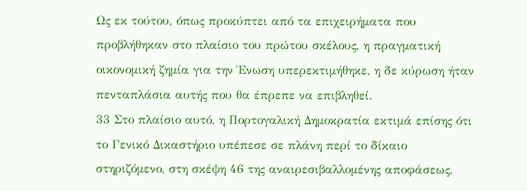Ως εκ τούτου, όπως προκύπτει από τα επιχειρήματα που προβλήθηκαν στο πλαίσιο του πρώτου σκέλους, η πραγματική οικονομική ζημία για την Ένωση υπερεκτιμήθηκε, η δε κύρωση ήταν πενταπλάσια αυτής που θα έπρεπε να επιβληθεί.
33 Στο πλαίσιο αυτό, η Πορτογαλική Δημοκρατία εκτιμά επίσης ότι το Γενικό Δικαστήριο υπέπεσε σε πλάνη περί το δίκαιο στηριζόμενο, στη σκέψη 46 της αναιρεσιβαλλομένης αποφάσεως,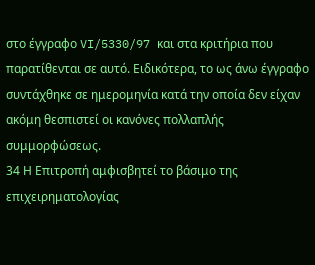στο έγγραφο VI/5330/97 και στα κριτήρια που παρατίθενται σε αυτό. Ειδικότερα, το ως άνω έγγραφο συντάχθηκε σε ημερομηνία κατά την οποία δεν είχαν ακόμη θεσπιστεί οι κανόνες πολλαπλής συμμορφώσεως.
34 Η Επιτροπή αμφισβητεί το βάσιμο της επιχειρηματολογίας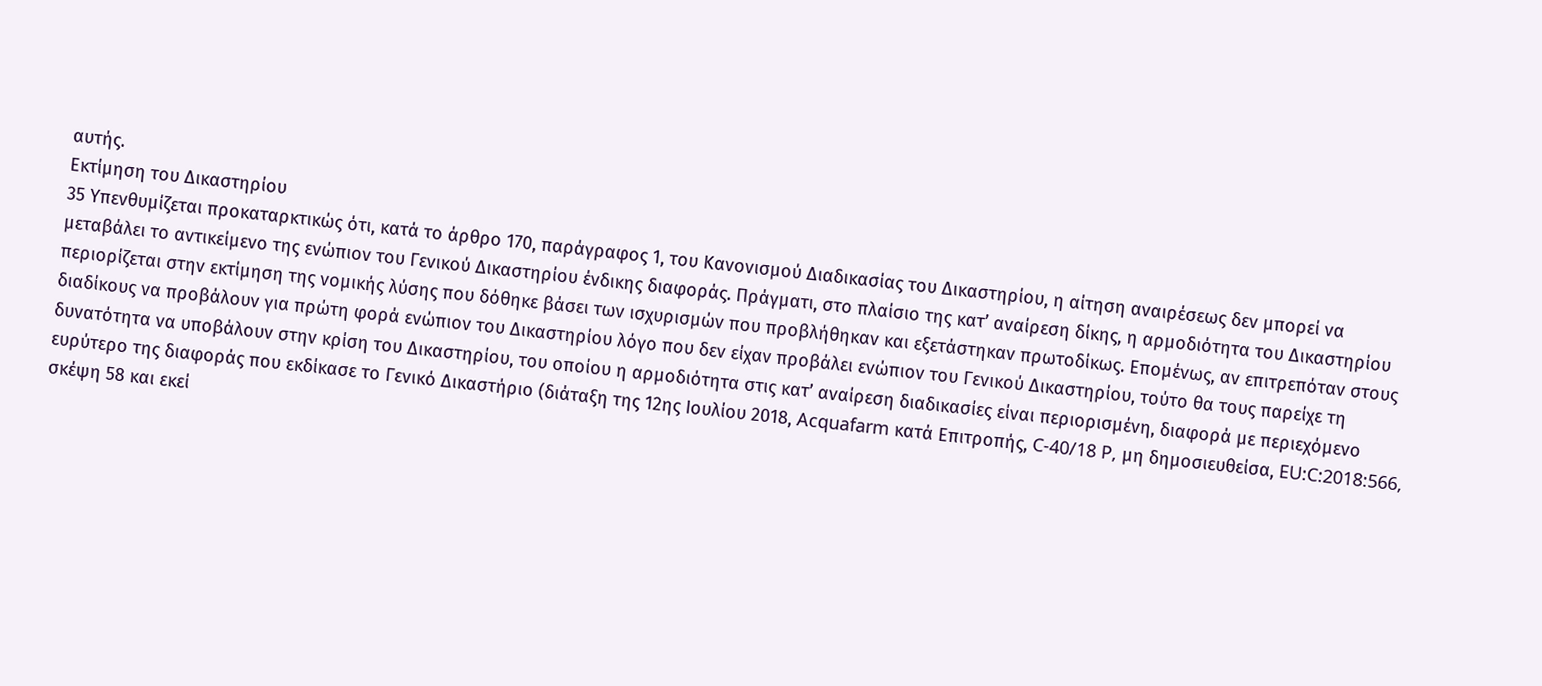αυτής.
Εκτίμηση του Δικαστηρίου
35 Υπενθυμίζεται προκαταρκτικώς ότι, κατά το άρθρο 170, παράγραφος 1, του Κανονισμού Διαδικασίας του Δικαστηρίου, η αίτηση αναιρέσεως δεν μπορεί να μεταβάλει το αντικείμενο της ενώπιον του Γενικού Δικαστηρίου ένδικης διαφοράς. Πράγματι, στο πλαίσιο της κατ’ αναίρεση δίκης, η αρμοδιότητα του Δικαστηρίου περιορίζεται στην εκτίμηση της νομικής λύσης που δόθηκε βάσει των ισχυρισμών που προβλήθηκαν και εξετάστηκαν πρωτοδίκως. Επομένως, αν επιτρεπόταν στους διαδίκους να προβάλουν για πρώτη φορά ενώπιον του Δικαστηρίου λόγο που δεν είχαν προβάλει ενώπιον του Γενικού Δικαστηρίου, τούτο θα τους παρείχε τη δυνατότητα να υποβάλουν στην κρίση του Δικαστηρίου, του οποίου η αρμοδιότητα στις κατ’ αναίρεση διαδικασίες είναι περιορισμένη, διαφορά με περιεχόμενο ευρύτερο της διαφοράς που εκδίκασε το Γενικό Δικαστήριο (διάταξη της 12ης Ιουλίου 2018, Acquafarm κατά Επιτροπής, C‑40/18 P, μη δημοσιευθείσα, EU:C:2018:566, σκέψη 58 και εκεί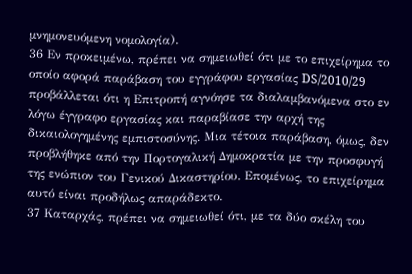μνημονευόμενη νομολογία).
36 Εν προκειμένω, πρέπει να σημειωθεί ότι με το επιχείρημα το οποίο αφορά παράβαση του εγγράφου εργασίας DS/2010/29 προβάλλεται ότι η Επιτροπή αγνόησε τα διαλαμβανόμενα στο εν λόγω έγγραφο εργασίας και παραβίασε την αρχή της δικαιολογημένης εμπιστοσύνης. Μια τέτοια παράβαση, όμως, δεν προβλήθηκε από την Πορτογαλική Δημοκρατία με την προσφυγή της ενώπιον του Γενικού Δικαστηρίου. Επομένως, το επιχείρημα αυτό είναι προδήλως απαράδεκτο.
37 Καταρχάς, πρέπει να σημειωθεί ότι, με τα δύο σκέλη του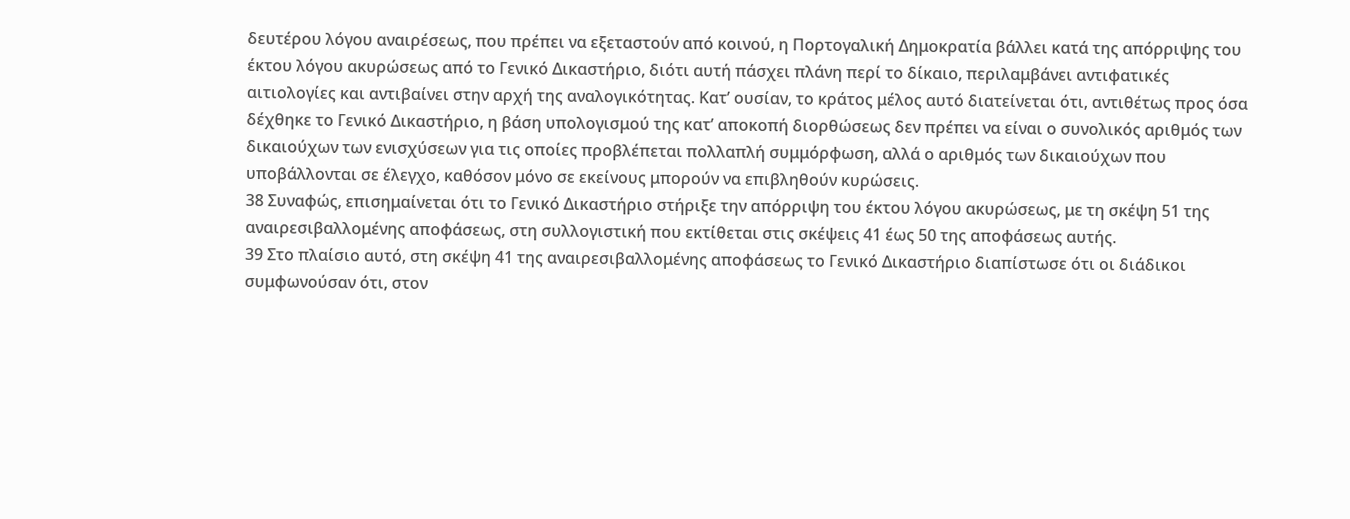δευτέρου λόγου αναιρέσεως, που πρέπει να εξεταστούν από κοινού, η Πορτογαλική Δημοκρατία βάλλει κατά της απόρριψης του έκτου λόγου ακυρώσεως από το Γενικό Δικαστήριο, διότι αυτή πάσχει πλάνη περί το δίκαιο, περιλαμβάνει αντιφατικές αιτιολογίες και αντιβαίνει στην αρχή της αναλογικότητας. Κατ’ ουσίαν, το κράτος μέλος αυτό διατείνεται ότι, αντιθέτως προς όσα δέχθηκε το Γενικό Δικαστήριο, η βάση υπολογισμού της κατ’ αποκοπή διορθώσεως δεν πρέπει να είναι ο συνολικός αριθμός των δικαιούχων των ενισχύσεων για τις οποίες προβλέπεται πολλαπλή συμμόρφωση, αλλά ο αριθμός των δικαιούχων που υποβάλλονται σε έλεγχο, καθόσον μόνο σε εκείνους μπορούν να επιβληθούν κυρώσεις.
38 Συναφώς, επισημαίνεται ότι το Γενικό Δικαστήριο στήριξε την απόρριψη του έκτου λόγου ακυρώσεως, με τη σκέψη 51 της αναιρεσιβαλλομένης αποφάσεως, στη συλλογιστική που εκτίθεται στις σκέψεις 41 έως 50 της αποφάσεως αυτής.
39 Στο πλαίσιο αυτό, στη σκέψη 41 της αναιρεσιβαλλομένης αποφάσεως το Γενικό Δικαστήριο διαπίστωσε ότι οι διάδικοι συμφωνούσαν ότι, στον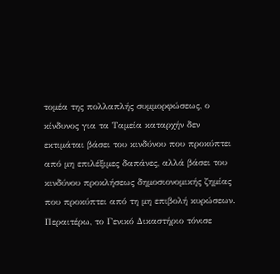τομέα της πολλαπλής συμμορφώσεως, ο κίνδυνος για τα Ταμεία καταρχήν δεν εκτιμάται βάσει του κινδύνου που προκύπτει από μη επιλέξιμες δαπάνες, αλλά βάσει του κινδύνου προκλήσεως δημοσιονομικής ζημίας που προκύπτει από τη μη επιβολή κυρώσεων. Περαιτέρω, το Γενικό Δικαστήριο τόνισε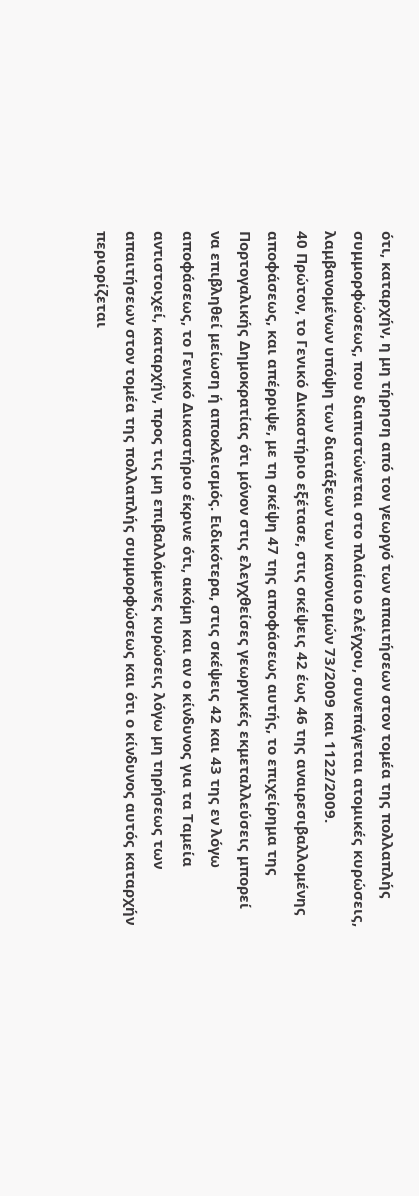ότι, καταρχήν, η μη τήρηση από τον γεωργό των απαιτήσεων στον τομέα της πολλαπλής συμμορφώσεως, που διαπιστώνεται στο πλαίσιο ελέγχου, συνεπάγεται ατομικές κυρώσεις, λαμβανομένων υπόψη των διατάξεων των κανονισμών 73/2009 και 1122/2009.
40 Πρώτον, το Γενικό Δικαστήριο εξέτασε, στις σκέψεις 42 έως 46 της αναιρεσιβαλλομένης αποφάσεως, και απέρριψε, με τη σκέψη 47 της αποφάσεως αυτής, το επιχείρημα της Πορτογαλικής Δημοκρατίας ότι μόνον στις ελεγχθείσες γεωργικές εκμεταλλεύσεις μπορεί να επιβληθεί μείωση ή αποκλεισμός. Ειδικότερα, στις σκέψεις 42 και 43 της εν λόγω αποφάσεως, το Γενικό Δικαστήριο έκρινε ότι, ακόμη και αν ο κίνδυνος για τα Ταμεία αντιστοιχεί, καταρχήν, προς τις μη επιβαλλόμενες κυρώσεις λόγω μη τηρήσεως των απαιτήσεων στον τομέα της πολλαπλής συμμορφώσεως και ότι ο κίνδυνος αυτός καταρχήν περιορίζεται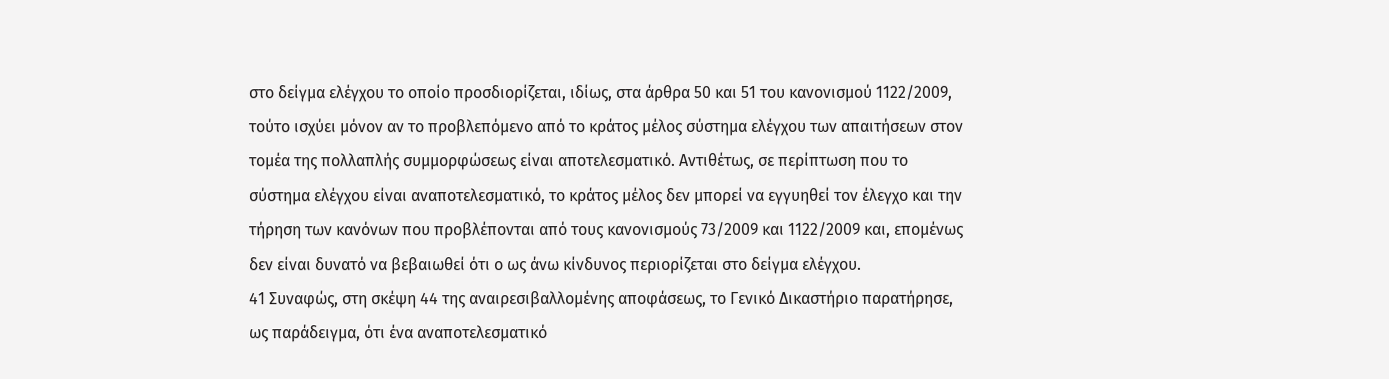στο δείγμα ελέγχου το οποίο προσδιορίζεται, ιδίως, στα άρθρα 50 και 51 του κανονισμού 1122/2009, τούτο ισχύει μόνον αν το προβλεπόμενο από το κράτος μέλος σύστημα ελέγχου των απαιτήσεων στον τομέα της πολλαπλής συμμορφώσεως είναι αποτελεσματικό. Αντιθέτως, σε περίπτωση που το σύστημα ελέγχου είναι αναποτελεσματικό, το κράτος μέλος δεν μπορεί να εγγυηθεί τον έλεγχο και την τήρηση των κανόνων που προβλέπονται από τους κανονισμούς 73/2009 και 1122/2009 και, επομένως δεν είναι δυνατό να βεβαιωθεί ότι ο ως άνω κίνδυνος περιορίζεται στο δείγμα ελέγχου.
41 Συναφώς, στη σκέψη 44 της αναιρεσιβαλλομένης αποφάσεως, το Γενικό Δικαστήριο παρατήρησε, ως παράδειγμα, ότι ένα αναποτελεσματικό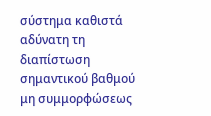σύστημα καθιστά αδύνατη τη διαπίστωση σημαντικού βαθμού μη συμμορφώσεως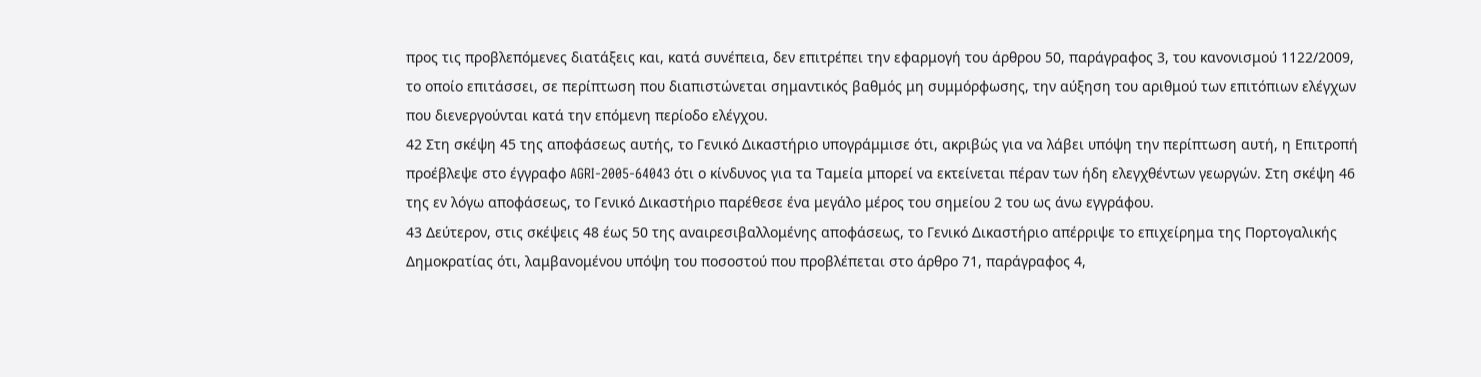προς τις προβλεπόμενες διατάξεις και, κατά συνέπεια, δεν επιτρέπει την εφαρμογή του άρθρου 50, παράγραφος 3, του κανονισμού 1122/2009, το οποίο επιτάσσει, σε περίπτωση που διαπιστώνεται σημαντικός βαθμός μη συμμόρφωσης, την αύξηση του αριθμού των επιτόπιων ελέγχων που διενεργούνται κατά την επόμενη περίοδο ελέγχου.
42 Στη σκέψη 45 της αποφάσεως αυτής, το Γενικό Δικαστήριο υπογράμμισε ότι, ακριβώς για να λάβει υπόψη την περίπτωση αυτή, η Επιτροπή προέβλεψε στο έγγραφο AGRI‑2005-64043 ότι ο κίνδυνος για τα Ταμεία μπορεί να εκτείνεται πέραν των ήδη ελεγχθέντων γεωργών. Στη σκέψη 46 της εν λόγω αποφάσεως, το Γενικό Δικαστήριο παρέθεσε ένα μεγάλο μέρος του σημείου 2 του ως άνω εγγράφου.
43 Δεύτερον, στις σκέψεις 48 έως 50 της αναιρεσιβαλλομένης αποφάσεως, το Γενικό Δικαστήριο απέρριψε το επιχείρημα της Πορτογαλικής Δημοκρατίας ότι, λαμβανομένου υπόψη του ποσοστού που προβλέπεται στο άρθρο 71, παράγραφος 4,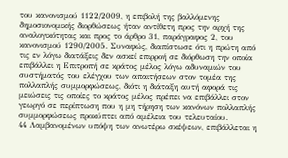του κανονισμού 1122/2009, η επιβολή της βαλλόμενης δημοσιονομικής διορθώσεως ήταν αντίθετη προς την αρχή της αναλογικότητας και προς το άρθρο 31, παράγραφος 2, του κανονισμού 1290/2005. Συναφώς, διαπίστωσε ότι η πρώτη από τις εν λόγω διατάξεις δεν ασκεί επιρροή σε διόρθωση την οποία επιβάλλει η Επιτροπή σε κράτος μέλος λόγω αδυναμιών του συστήματός του ελέγχου των απαιτήσεων στον τομέα της πολλαπλής συμμορφώσεως, διότι η διάταξη αυτή αφορά τις μειώσεις τις οποίες το κράτος μέλος πρέπει να επιβάλλει στον γεωργό σε περίπτωση που η μη τήρηση των κανόνων πολλαπλής συμμορφώσεως προκύπτει από αμέλεια του τελευταίου.
44 Λαμβανομένων υπόψη των ανωτέρω σκέψεων, επιβάλλεται η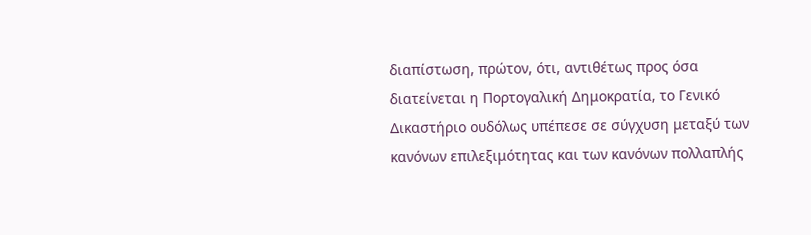διαπίστωση, πρώτον, ότι, αντιθέτως προς όσα διατείνεται η Πορτογαλική Δημοκρατία, το Γενικό Δικαστήριο ουδόλως υπέπεσε σε σύγχυση μεταξύ των κανόνων επιλεξιμότητας και των κανόνων πολλαπλής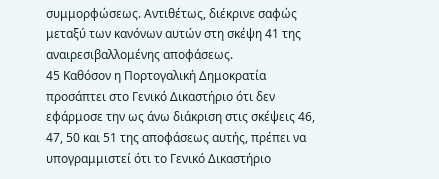συμμορφώσεως. Αντιθέτως, διέκρινε σαφώς μεταξύ των κανόνων αυτών στη σκέψη 41 της αναιρεσιβαλλομένης αποφάσεως.
45 Καθόσον η Πορτογαλική Δημοκρατία προσάπτει στο Γενικό Δικαστήριο ότι δεν εφάρμοσε την ως άνω διάκριση στις σκέψεις 46, 47, 50 και 51 της αποφάσεως αυτής, πρέπει να υπογραμμιστεί ότι το Γενικό Δικαστήριο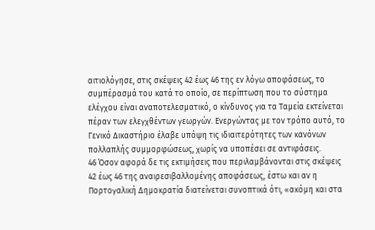αιτιολόγησε, στις σκέψεις 42 έως 46 της εν λόγω αποφάσεως, το συμπέρασμά του κατά το οποίο, σε περίπτωση που το σύστημα ελέγχου είναι αναποτελεσματικό, ο κίνδυνος για τα Ταμεία εκτείνεται πέραν των ελεγχθέντων γεωργών. Ενεργώντας με τον τρόπο αυτό, το Γενικό Δικαστήριο έλαβε υπόψη τις ιδιαιτερότητες των κανόνων πολλαπλής συμμορφώσεως, χωρίς να υποπέσει σε αντιφάσεις.
46 Όσον αφορά δε τις εκτιμήσεις που περιλαμβάνονται στις σκέψεις 42 έως 46 της αναιρεσιβαλλομένης αποφάσεως, έστω και αν η Πορτογαλική Δημοκρατία διατείνεται συνοπτικά ότι, «ακόμη και στα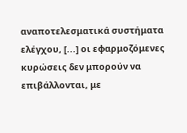αναποτελεσματικά συστήματα ελέγχου, [...] οι εφαρμοζόμενες κυρώσεις δεν μπορούν να επιβάλλονται, με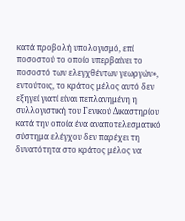κατά προβολή υπολογισμό, επί ποσοστού το οποίο υπερβαίνει το ποσοστό των ελεγχθέντων γεωργών», εντούτοις, το κράτος μέλος αυτό δεν εξηγεί γιατί είναι πεπλανημένη η συλλογιστική του Γενικού Δικαστηρίου κατά την οποία ένα αναποτελεσματικό σύστημα ελέγχου δεν παρέχει τη δυνατότητα στο κράτος μέλος να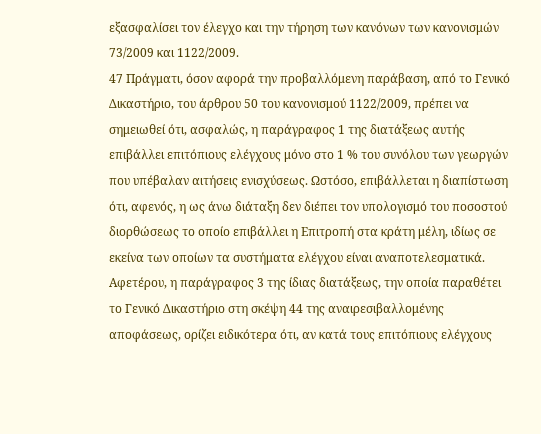εξασφαλίσει τον έλεγχο και την τήρηση των κανόνων των κανονισμών 73/2009 και 1122/2009.
47 Πράγματι, όσον αφορά την προβαλλόμενη παράβαση, από το Γενικό Δικαστήριο, του άρθρου 50 του κανονισμού 1122/2009, πρέπει να σημειωθεί ότι, ασφαλώς, η παράγραφος 1 της διατάξεως αυτής επιβάλλει επιτόπιους ελέγχους μόνο στο 1 % του συνόλου των γεωργών που υπέβαλαν αιτήσεις ενισχύσεως. Ωστόσο, επιβάλλεται η διαπίστωση ότι, αφενός, η ως άνω διάταξη δεν διέπει τον υπολογισμό του ποσοστού διορθώσεως το οποίο επιβάλλει η Επιτροπή στα κράτη μέλη, ιδίως σε εκείνα των οποίων τα συστήματα ελέγχου είναι αναποτελεσματικά. Αφετέρου, η παράγραφος 3 της ίδιας διατάξεως, την οποία παραθέτει το Γενικό Δικαστήριο στη σκέψη 44 της αναιρεσιβαλλομένης αποφάσεως, ορίζει ειδικότερα ότι, αν κατά τους επιτόπιους ελέγχους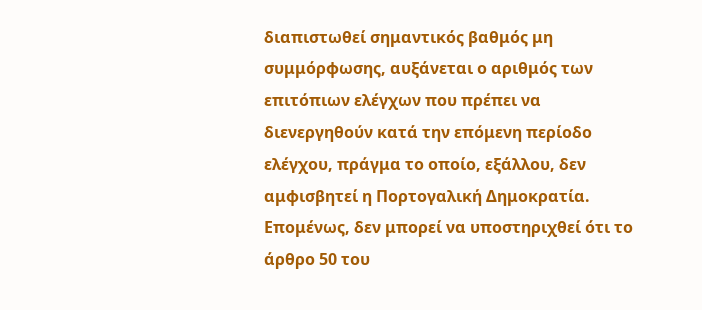διαπιστωθεί σημαντικός βαθμός μη συμμόρφωσης, αυξάνεται ο αριθμός των επιτόπιων ελέγχων που πρέπει να διενεργηθούν κατά την επόμενη περίοδο ελέγχου, πράγμα το οποίο, εξάλλου, δεν αμφισβητεί η Πορτογαλική Δημοκρατία. Επομένως, δεν μπορεί να υποστηριχθεί ότι το άρθρο 50 του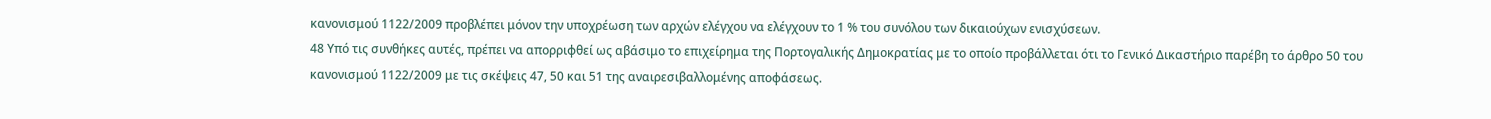κανονισμού 1122/2009 προβλέπει μόνον την υποχρέωση των αρχών ελέγχου να ελέγχουν το 1 % του συνόλου των δικαιούχων ενισχύσεων.
48 Υπό τις συνθήκες αυτές, πρέπει να απορριφθεί ως αβάσιμο το επιχείρημα της Πορτογαλικής Δημοκρατίας με το οποίο προβάλλεται ότι το Γενικό Δικαστήριο παρέβη το άρθρο 50 του κανονισμού 1122/2009 με τις σκέψεις 47, 50 και 51 της αναιρεσιβαλλομένης αποφάσεως.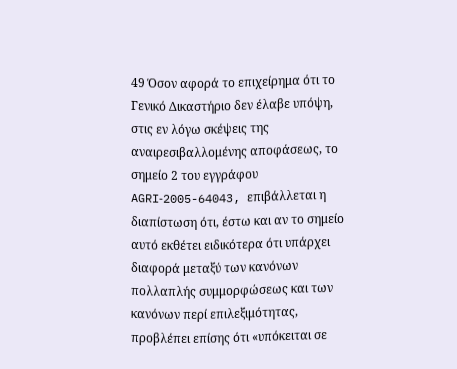49 Όσον αφορά το επιχείρημα ότι το Γενικό Δικαστήριο δεν έλαβε υπόψη, στις εν λόγω σκέψεις της αναιρεσιβαλλομένης αποφάσεως, το σημείο 2 του εγγράφου AGRI‑2005-64043, επιβάλλεται η διαπίστωση ότι, έστω και αν το σημείο αυτό εκθέτει ειδικότερα ότι υπάρχει διαφορά μεταξύ των κανόνων πολλαπλής συμμορφώσεως και των κανόνων περί επιλεξιμότητας, προβλέπει επίσης ότι «υπόκειται σε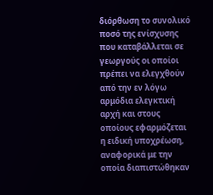διόρθωση το συνολικό ποσό της ενίσχυσης που καταβάλλεται σε γεωργούς οι οποίοι πρέπει να ελεγχθούν από την εν λόγω αρμόδια ελεγκτική αρχή και στους οποίους εφαρμόζεται η ειδική υποχρέωση, αναφορικά με την οποία διαπιστώθηκαν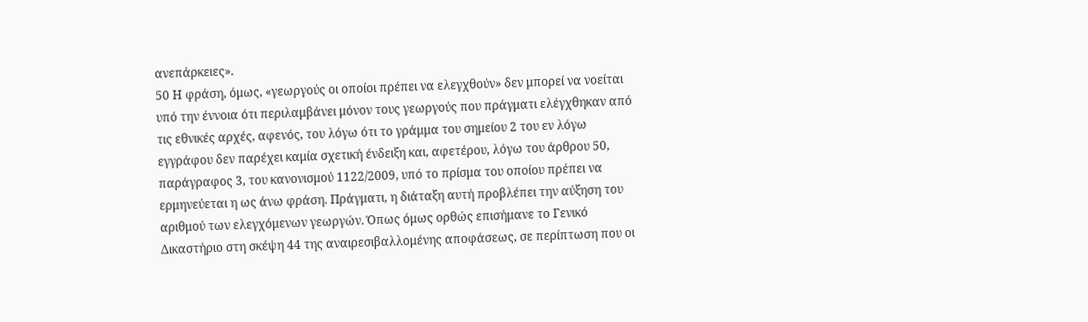ανεπάρκειες».
50 Η φράση, όμως, «γεωργούς οι οποίοι πρέπει να ελεγχθούν» δεν μπορεί να νοείται υπό την έννοια ότι περιλαμβάνει μόνον τους γεωργούς που πράγματι ελέγχθηκαν από τις εθνικές αρχές, αφενός, του λόγω ότι το γράμμα του σημείου 2 του εν λόγω εγγράφου δεν παρέχει καμία σχετική ένδειξη και, αφετέρου, λόγω του άρθρου 50, παράγραφος 3, του κανονισμού 1122/2009, υπό το πρίσμα του οποίου πρέπει να ερμηνεύεται η ως άνω φράση. Πράγματι, η διάταξη αυτή προβλέπει την αύξηση του αριθμού των ελεγχόμενων γεωργών. Όπως όμως ορθώς επισήμανε το Γενικό Δικαστήριο στη σκέψη 44 της αναιρεσιβαλλομένης αποφάσεως, σε περίπτωση που οι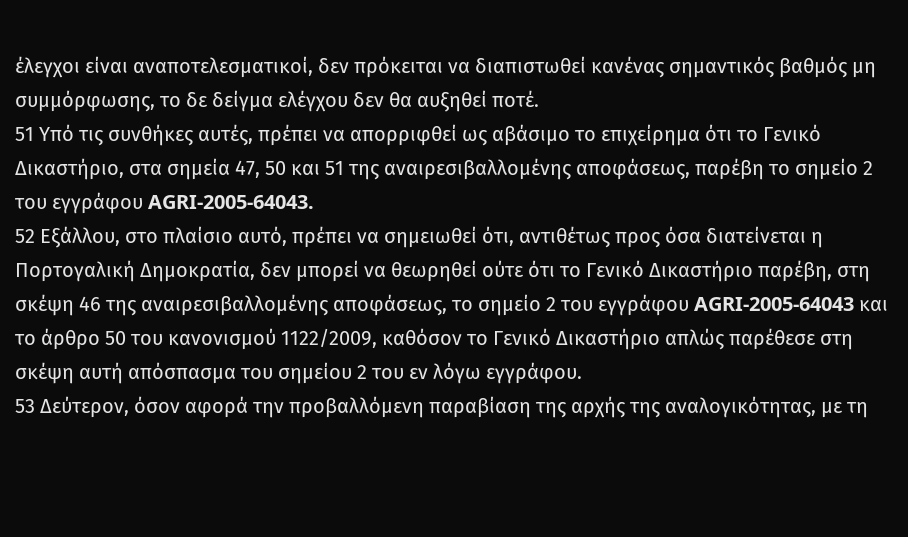έλεγχοι είναι αναποτελεσματικοί, δεν πρόκειται να διαπιστωθεί κανένας σημαντικός βαθμός μη συμμόρφωσης, το δε δείγμα ελέγχου δεν θα αυξηθεί ποτέ.
51 Υπό τις συνθήκες αυτές, πρέπει να απορριφθεί ως αβάσιμο το επιχείρημα ότι το Γενικό Δικαστήριο, στα σημεία 47, 50 και 51 της αναιρεσιβαλλομένης αποφάσεως, παρέβη το σημείο 2 του εγγράφου AGRI‑2005-64043.
52 Εξάλλου, στο πλαίσιο αυτό, πρέπει να σημειωθεί ότι, αντιθέτως προς όσα διατείνεται η Πορτογαλική Δημοκρατία, δεν μπορεί να θεωρηθεί ούτε ότι το Γενικό Δικαστήριο παρέβη, στη σκέψη 46 της αναιρεσιβαλλομένης αποφάσεως, το σημείο 2 του εγγράφου AGRI‑2005-64043 και το άρθρο 50 του κανονισμού 1122/2009, καθόσον το Γενικό Δικαστήριο απλώς παρέθεσε στη σκέψη αυτή απόσπασμα του σημείου 2 του εν λόγω εγγράφου.
53 Δεύτερον, όσον αφορά την προβαλλόμενη παραβίαση της αρχής της αναλογικότητας, με τη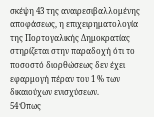σκέψη 43 της αναιρεσιβαλλομένης αποφάσεως, η επιχειρηματολογία της Πορτογαλικής Δημοκρατίας στηρίζεται στην παραδοχή ότι το ποσοστό διορθώσεως δεν έχει εφαρμογή πέραν του 1 % των δικαιούχων ενισχύσεων.
54 Όπως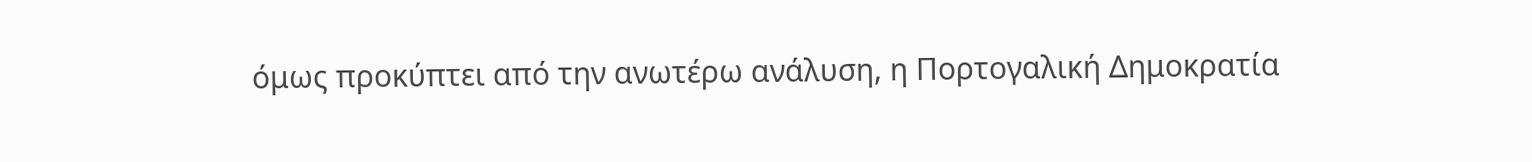όμως προκύπτει από την ανωτέρω ανάλυση, η Πορτογαλική Δημοκρατία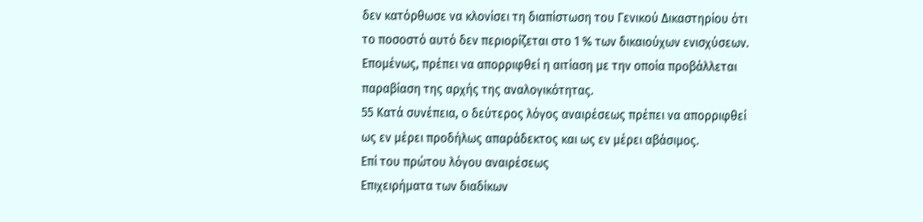δεν κατόρθωσε να κλονίσει τη διαπίστωση του Γενικού Δικαστηρίου ότι το ποσοστό αυτό δεν περιορίζεται στο 1 % των δικαιούχων ενισχύσεων. Επομένως, πρέπει να απορριφθεί η αιτίαση με την οποία προβάλλεται παραβίαση της αρχής της αναλογικότητας.
55 Κατά συνέπεια, ο δεύτερος λόγος αναιρέσεως πρέπει να απορριφθεί ως εν μέρει προδήλως απαράδεκτος και ως εν μέρει αβάσιμος.
Επί του πρώτου λόγου αναιρέσεως
Επιχειρήματα των διαδίκων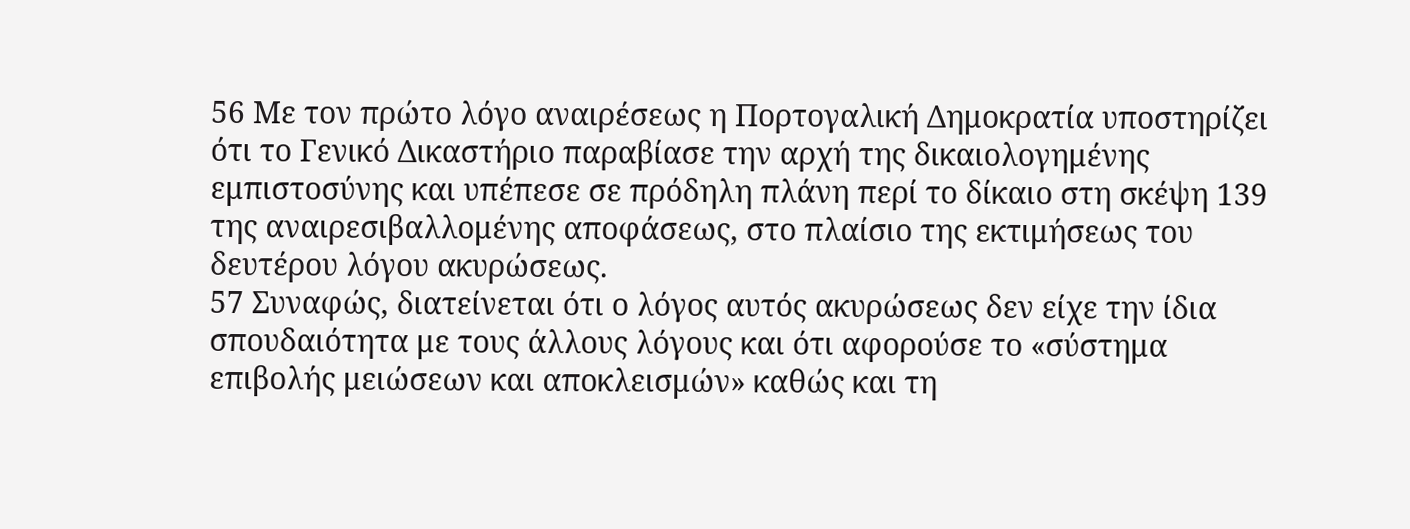56 Με τον πρώτο λόγο αναιρέσεως η Πορτογαλική Δημοκρατία υποστηρίζει ότι το Γενικό Δικαστήριο παραβίασε την αρχή της δικαιολογημένης εμπιστοσύνης και υπέπεσε σε πρόδηλη πλάνη περί το δίκαιο στη σκέψη 139 της αναιρεσιβαλλομένης αποφάσεως, στο πλαίσιο της εκτιμήσεως του δευτέρου λόγου ακυρώσεως.
57 Συναφώς, διατείνεται ότι ο λόγος αυτός ακυρώσεως δεν είχε την ίδια σπουδαιότητα με τους άλλους λόγους και ότι αφορούσε το «σύστημα επιβολής μειώσεων και αποκλεισμών» καθώς και τη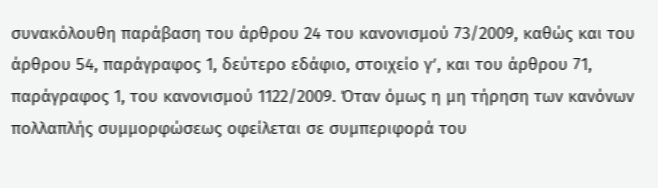συνακόλουθη παράβαση του άρθρου 24 του κανονισμού 73/2009, καθώς και του άρθρου 54, παράγραφος 1, δεύτερο εδάφιο, στοιχείο γʹ, και του άρθρου 71, παράγραφος 1, του κανονισμού 1122/2009. Όταν όμως η μη τήρηση των κανόνων πολλαπλής συμμορφώσεως οφείλεται σε συμπεριφορά του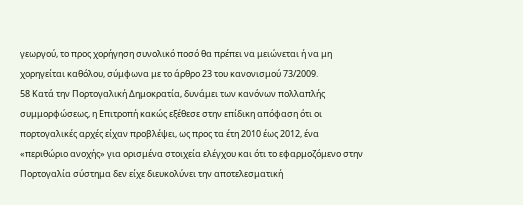γεωργού, το προς χορήγηση συνολικό ποσό θα πρέπει να μειώνεται ή να μη χορηγείται καθόλου, σύμφωνα με το άρθρο 23 του κανονισμού 73/2009.
58 Κατά την Πορτογαλική Δημοκρατία, δυνάμει των κανόνων πολλαπλής συμμορφώσεως, η Επιτροπή κακώς εξέθεσε στην επίδικη απόφαση ότι οι πορτογαλικές αρχές είχαν προβλέψει, ως προς τα έτη 2010 έως 2012, ένα «περιθώριο ανοχής» για ορισμένα στοιχεία ελέγχου και ότι το εφαρμοζόμενο στην Πορτογαλία σύστημα δεν είχε διευκολύνει την αποτελεσματική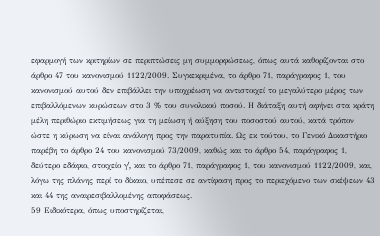εφαρμογή των κριτηρίων σε περιπτώσεις μη συμμορφώσεως, όπως αυτά καθορίζονται στο άρθρο 47 του κανονισμού 1122/2009. Συγκεκριμένα, το άρθρο 71, παράγραφος 1, του κανονισμού αυτού δεν επιβάλλει την υποχρέωση να αντιστοιχεί το μεγαλύτερο μέρος των επιβαλλόμενων κυρώσεων στο 3 % του συνολικού ποσού. Η διάταξη αυτή αφήνει στα κράτη μέλη περιθώριο εκτιμήσεως για τη μείωση ή αύξηση του ποσοστού αυτού, κατά τρόπον ώστε η κύρωση να είναι ανάλογη προς την παρατυπία. Ως εκ τούτου, το Γενικό Δικαστήριο παρέβη το άρθρο 24 του κανονισμού 73/2009, καθώς και το άρθρο 54, παράγραφος 1, δεύτερο εδάφιο, στοιχείο γʹ, και το άρθρο 71, παράγραφος 1, του κανονισμού 1122/2009, και, λόγω της πλάνης περί το δίκαιο, υπέπεσε σε αντίφαση προς το περιεχόμενο των σκέψεων 43 και 44 της αναιρεσιβαλλομένης αποφάσεως.
59 Ειδικότερα, όπως υποστηρίζεται,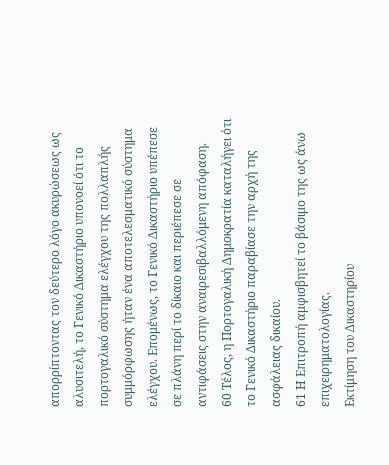απορρίπτοντας τον δεύτερο λόγο ακυρώσεως ως αλυσιτελή, το Γενικό Δικαστήριο υπονοεί ότι το πορτογαλικό σύστημα ελέγχου της πολλαπλής συμμόρφωσης ήταν ένα αποτελεσματικό σύστημα ελέγχου. Επομένως, το Γενικό Δικαστήριο υπέπεσε σε πλάνη περί το δίκαιο και περιέπεσε σε αντιφάσεις στην αναιρεσιβαλλόμενη απόφαση.
60 Τέλος, η Πορτογαλική Δημοκρατία καταλήγει ότι το Γενικό Δικαστήριο παραβίασε την αρχή της ασφάλειας δικαίου.
61 Η Επιτροπή αμφισβητεί το βάσιμο της ως άνω επιχειρηματολογίας.
Εκτίμηση του Δικαστηρίου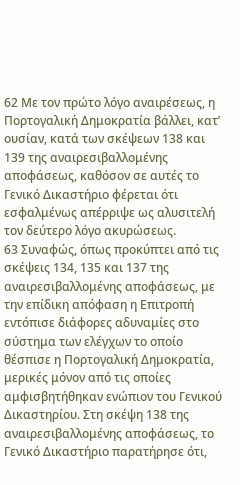62 Με τον πρώτο λόγο αναιρέσεως, η Πορτογαλική Δημοκρατία βάλλει, κατ’ ουσίαν, κατά των σκέψεων 138 και 139 της αναιρεσιβαλλομένης αποφάσεως, καθόσον σε αυτές το Γενικό Δικαστήριο φέρεται ότι εσφαλμένως απέρριψε ως αλυσιτελή τον δεύτερο λόγο ακυρώσεως.
63 Συναφώς, όπως προκύπτει από τις σκέψεις 134, 135 και 137 της αναιρεσιβαλλομένης αποφάσεως, με την επίδικη απόφαση η Επιτροπή εντόπισε διάφορες αδυναμίες στο σύστημα των ελέγχων το οποίο θέσπισε η Πορτογαλική Δημοκρατία, μερικές μόνον από τις οποίες αμφισβητήθηκαν ενώπιον του Γενικού Δικαστηρίου. Στη σκέψη 138 της αναιρεσιβαλλομένης αποφάσεως, το Γενικό Δικαστήριο παρατήρησε ότι,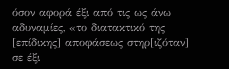όσον αφορά έξι από τις ως άνω αδυναμίες, «το διατακτικό της [επίδικης] αποφάσεως στηρ[ιζόταν] σε έξι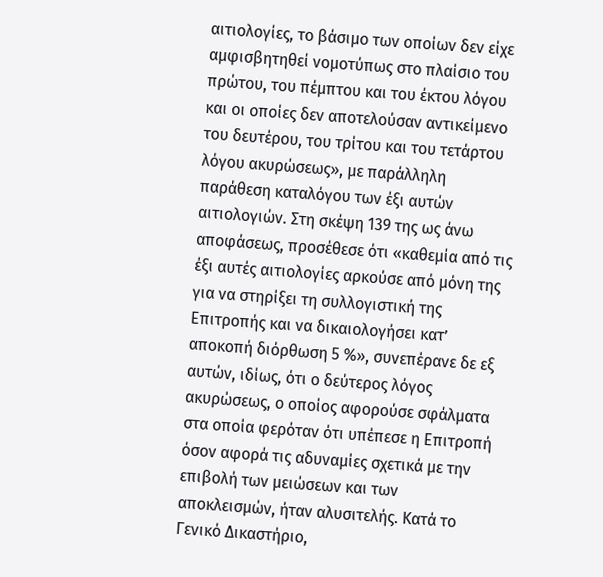αιτιολογίες, το βάσιμο των οποίων δεν είχε αμφισβητηθεί νομοτύπως στο πλαίσιο του πρώτου, του πέμπτου και του έκτου λόγου και οι οποίες δεν αποτελούσαν αντικείμενο του δευτέρου, του τρίτου και του τετάρτου λόγου ακυρώσεως», με παράλληλη παράθεση καταλόγου των έξι αυτών αιτιολογιών. Στη σκέψη 139 της ως άνω αποφάσεως, προσέθεσε ότι «καθεμία από τις έξι αυτές αιτιολογίες αρκούσε από μόνη της για να στηρίξει τη συλλογιστική της Επιτροπής και να δικαιολογήσει κατ’ αποκοπή διόρθωση 5 %», συνεπέρανε δε εξ αυτών, ιδίως, ότι ο δεύτερος λόγος ακυρώσεως, ο οποίος αφορούσε σφάλματα στα οποία φερόταν ότι υπέπεσε η Επιτροπή όσον αφορά τις αδυναμίες σχετικά με την επιβολή των μειώσεων και των αποκλεισμών, ήταν αλυσιτελής. Κατά το Γενικό Δικαστήριο,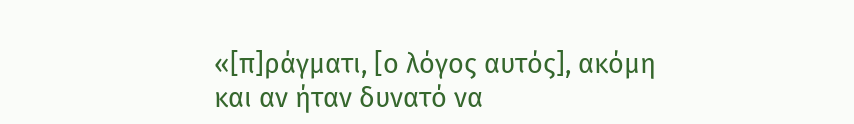«[π]ράγματι, [ο λόγος αυτός], ακόμη και αν ήταν δυνατό να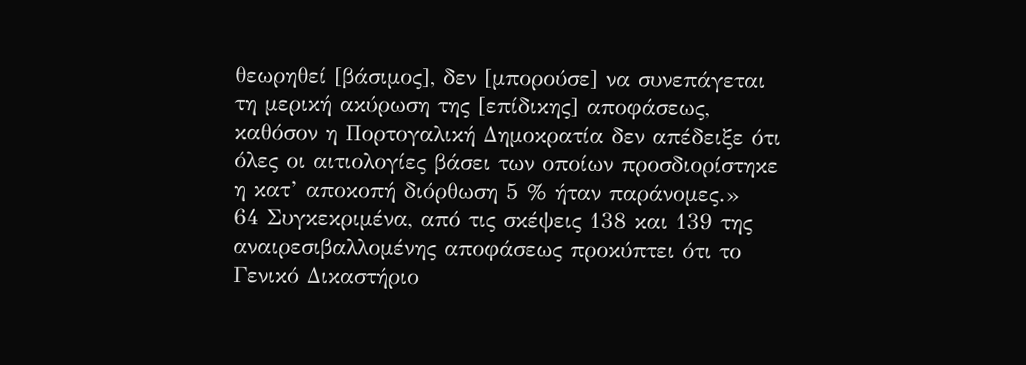θεωρηθεί [βάσιμος], δεν [μπορούσε] να συνεπάγεται τη μερική ακύρωση της [επίδικης] αποφάσεως, καθόσον η Πορτογαλική Δημοκρατία δεν απέδειξε ότι όλες οι αιτιολογίες βάσει των οποίων προσδιορίστηκε η κατ’ αποκοπή διόρθωση 5 % ήταν παράνομες.»
64 Συγκεκριμένα, από τις σκέψεις 138 και 139 της αναιρεσιβαλλομένης αποφάσεως προκύπτει ότι το Γενικό Δικαστήριο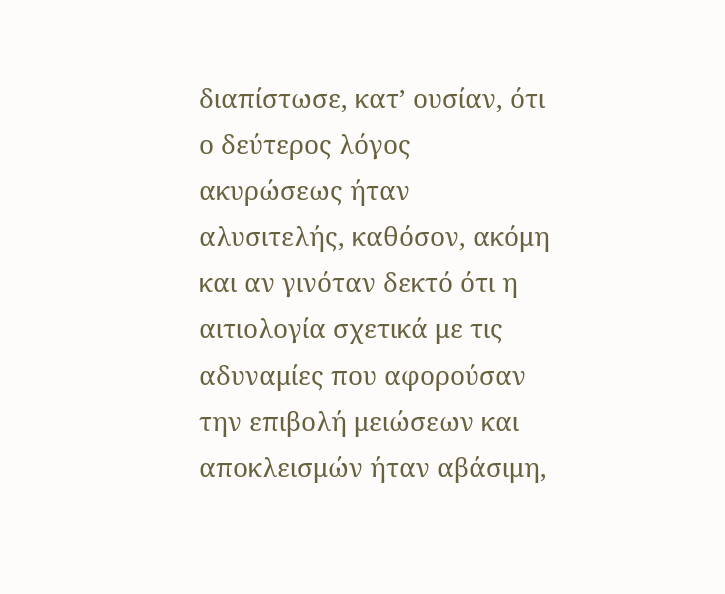διαπίστωσε, κατ’ ουσίαν, ότι ο δεύτερος λόγος ακυρώσεως ήταν αλυσιτελής, καθόσον, ακόμη και αν γινόταν δεκτό ότι η αιτιολογία σχετικά με τις αδυναμίες που αφορούσαν την επιβολή μειώσεων και αποκλεισμών ήταν αβάσιμη,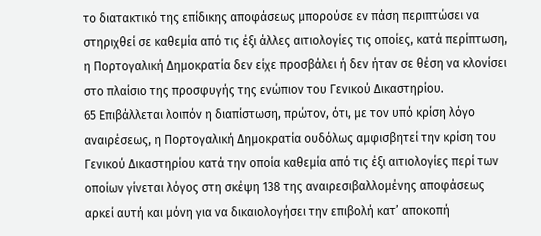το διατακτικό της επίδικης αποφάσεως μπορούσε εν πάση περιπτώσει να στηριχθεί σε καθεμία από τις έξι άλλες αιτιολογίες τις οποίες, κατά περίπτωση, η Πορτογαλική Δημοκρατία δεν είχε προσβάλει ή δεν ήταν σε θέση να κλονίσει στο πλαίσιο της προσφυγής της ενώπιον του Γενικού Δικαστηρίου.
65 Επιβάλλεται λοιπόν η διαπίστωση, πρώτον, ότι, με τον υπό κρίση λόγο αναιρέσεως, η Πορτογαλική Δημοκρατία ουδόλως αμφισβητεί την κρίση του Γενικού Δικαστηρίου κατά την οποία καθεμία από τις έξι αιτιολογίες περί των οποίων γίνεται λόγος στη σκέψη 138 της αναιρεσιβαλλομένης αποφάσεως αρκεί αυτή και μόνη για να δικαιολογήσει την επιβολή κατ’ αποκοπή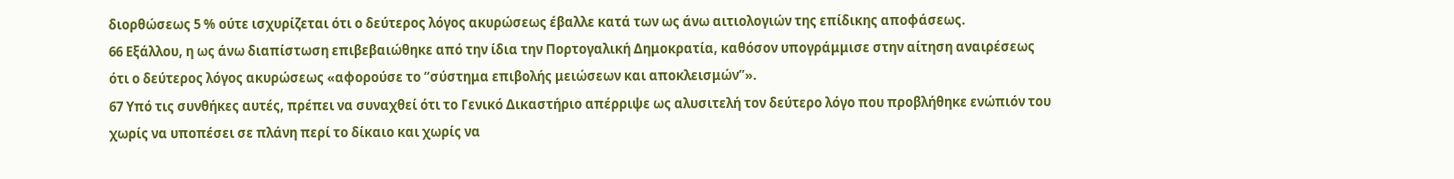διορθώσεως 5 % ούτε ισχυρίζεται ότι ο δεύτερος λόγος ακυρώσεως έβαλλε κατά των ως άνω αιτιολογιών της επίδικης αποφάσεως.
66 Εξάλλου, η ως άνω διαπίστωση επιβεβαιώθηκε από την ίδια την Πορτογαλική Δημοκρατία, καθόσον υπογράμμισε στην αίτηση αναιρέσεως ότι ο δεύτερος λόγος ακυρώσεως «αφορούσε το “σύστημα επιβολής μειώσεων και αποκλεισμών”».
67 Υπό τις συνθήκες αυτές, πρέπει να συναχθεί ότι το Γενικό Δικαστήριο απέρριψε ως αλυσιτελή τον δεύτερο λόγο που προβλήθηκε ενώπιόν του χωρίς να υποπέσει σε πλάνη περί το δίκαιο και χωρίς να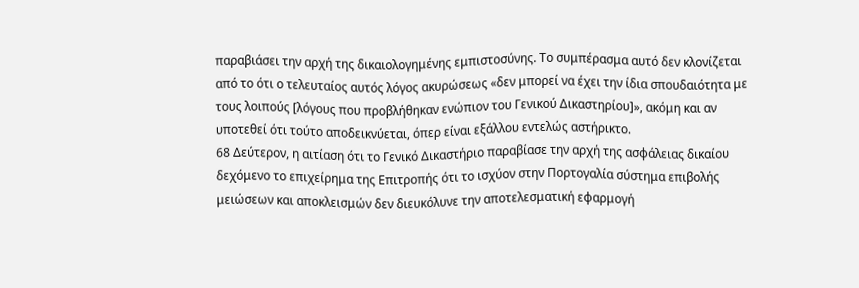παραβιάσει την αρχή της δικαιολογημένης εμπιστοσύνης. Το συμπέρασμα αυτό δεν κλονίζεται από το ότι ο τελευταίος αυτός λόγος ακυρώσεως «δεν μπορεί να έχει την ίδια σπουδαιότητα με τους λοιπούς [λόγους που προβλήθηκαν ενώπιον του Γενικού Δικαστηρίου]», ακόμη και αν υποτεθεί ότι τούτο αποδεικνύεται, όπερ είναι εξάλλου εντελώς αστήρικτο.
68 Δεύτερον, η αιτίαση ότι το Γενικό Δικαστήριο παραβίασε την αρχή της ασφάλειας δικαίου δεχόμενο το επιχείρημα της Επιτροπής ότι το ισχύον στην Πορτογαλία σύστημα επιβολής μειώσεων και αποκλεισμών δεν διευκόλυνε την αποτελεσματική εφαρμογή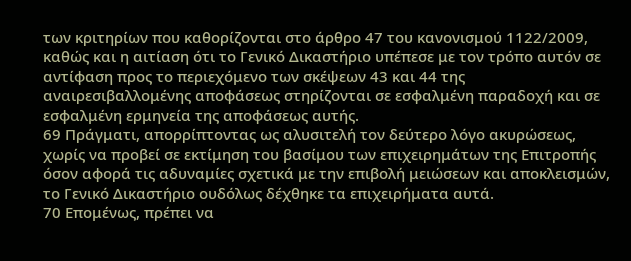των κριτηρίων που καθορίζονται στο άρθρο 47 του κανονισμού 1122/2009, καθώς και η αιτίαση ότι το Γενικό Δικαστήριο υπέπεσε με τον τρόπο αυτόν σε αντίφαση προς το περιεχόμενο των σκέψεων 43 και 44 της αναιρεσιβαλλομένης αποφάσεως στηρίζονται σε εσφαλμένη παραδοχή και σε εσφαλμένη ερμηνεία της αποφάσεως αυτής.
69 Πράγματι, απορρίπτοντας ως αλυσιτελή τον δεύτερο λόγο ακυρώσεως, χωρίς να προβεί σε εκτίμηση του βασίμου των επιχειρημάτων της Επιτροπής όσον αφορά τις αδυναμίες σχετικά με την επιβολή μειώσεων και αποκλεισμών, το Γενικό Δικαστήριο ουδόλως δέχθηκε τα επιχειρήματα αυτά.
70 Επομένως, πρέπει να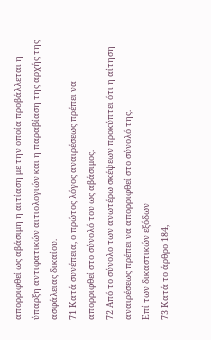απορριφθεί ως αβάσιμη η αιτίαση με την οποία προβάλλεται η ύπαρξη αντιφατικών αιτιολογιών και η παραβίαση της αρχής της ασφάλειας δικαίου.
71 Κατά συνέπεια, ο πρώτος λόγος αναιρέσεως πρέπει να απορριφθεί στο σύνολό του ως αβάσιμος.
72 Από το σύνολο των ανωτέρω σκέψεων προκύπτει ότι η αίτηση αναιρέσεως πρέπει να απορριφθεί στο σύνολό της.
Επί των δικαστικών εξόδων
73 Κατά το άρθρο 184,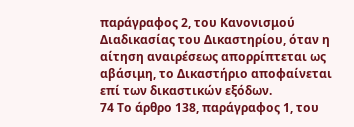παράγραφος 2, του Κανονισμού Διαδικασίας του Δικαστηρίου, όταν η αίτηση αναιρέσεως απορρίπτεται ως αβάσιμη, το Δικαστήριο αποφαίνεται επί των δικαστικών εξόδων.
74 Το άρθρο 138, παράγραφος 1, του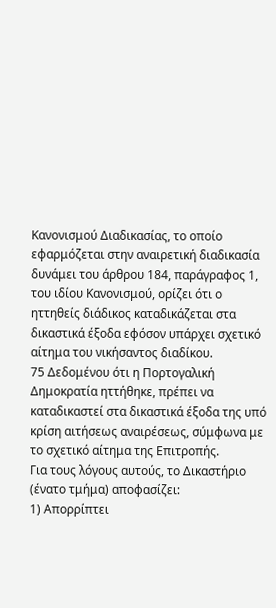Κανονισμού Διαδικασίας, το οποίο εφαρμόζεται στην αναιρετική διαδικασία δυνάμει του άρθρου 184, παράγραφος 1, του ιδίου Κανονισμού, ορίζει ότι ο ηττηθείς διάδικος καταδικάζεται στα δικαστικά έξοδα εφόσον υπάρχει σχετικό αίτημα του νικήσαντος διαδίκου.
75 Δεδομένου ότι η Πορτογαλική Δημοκρατία ηττήθηκε, πρέπει να καταδικαστεί στα δικαστικά έξοδα της υπό κρίση αιτήσεως αναιρέσεως, σύμφωνα με τo σχετικό αίτημα της Επιτροπής.
Για τους λόγους αυτούς, το Δικαστήριο (ένατο τμήμα) αποφασίζει:
1) Απορρίπτει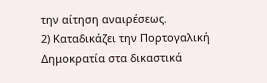την αίτηση αναιρέσεως.
2) Καταδικάζει την Πορτογαλική Δημοκρατία στα δικαστικά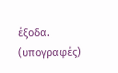έξοδα.
(υπογραφές)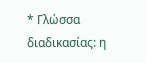* Γλώσσα διαδικασίας: η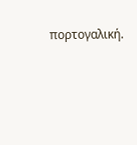πορτογαλική.